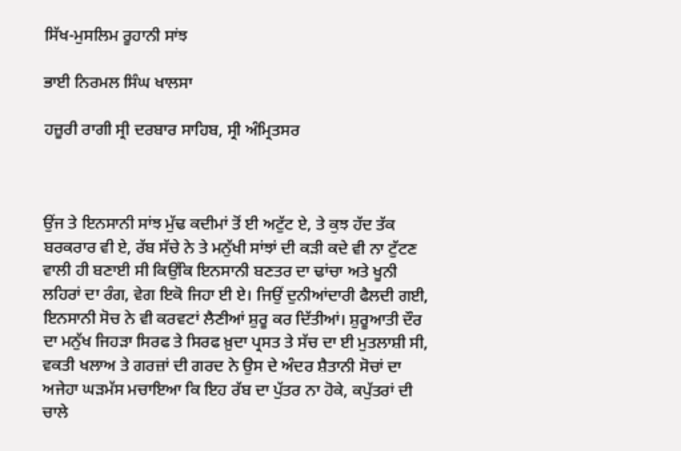ਸਿੱਖ-ਮੁਸਲਿਮ ਰੂਹਾਨੀ ਸਾਂਝ

ਭਾਈ ਨਿਰਮਲ ਸਿੰਘ ਖਾਲਸਾ

ਹਜ਼ੂਰੀ ਰਾਗੀ ਸ੍ਰੀ ਦਰਬਾਰ ਸਾਹਿਬ, ਸ੍ਰੀ ਅੰਮ੍ਰਿਤਸਰ



ਉਂਜ ਤੇ ਇਨਸਾਨੀ ਸਾਂਝ ਮੁੱਢ ਕਦੀਮਾਂ ਤੋਂ ਈ ਅਟੁੱਟ ਏ, ਤੇ ਕੁਝ ਹੱਦ ਤੱਕ ਬਰਕਰਾਰ ਵੀ ਏ, ਰੱਬ ਸੱਚੇ ਨੇ ਤੇ ਮਨੁੱਖੀ ਸਾਂਝਾਂ ਦੀ ਕੜੀ ਕਦੇ ਵੀ ਨਾ ਟੁੱਟਣ ਵਾਲੀ ਹੀ ਬਣਾਈ ਸੀ ਕਿਉਂਕਿ ਇਨਸਾਨੀ ਬਣਤਰ ਦਾ ਢਾਂਚਾ ਅਤੇ ਖੂਨੀ ਲਹਿਰਾਂ ਦਾ ਰੰਗ, ਵੇਗ ਇਕੋ ਜਿਹਾ ਈ ਏ। ਜਿਉਂ ਦੁਨੀਆਂਦਾਰੀ ਫੈਲਦੀ ਗਈ, ਇਨਸਾਨੀ ਸੋਚ ਨੇ ਵੀ ਕਰਵਟਾਂ ਲੈਣੀਆਂ ਸ਼ੁਰੂ ਕਰ ਦਿੱਤੀਆਂ। ਸ਼ੁਰੂਆਤੀ ਦੌਰ ਦਾ ਮਨੁੱਖ ਜਿਹੜਾ ਸਿਰਫ ਤੇ ਸਿਰਫ ਖ਼ੁਦਾ ਪ੍ਰਸਤ ਤੇ ਸੱਚ ਦਾ ਈ ਮੁਤਲਾਸ਼ੀ ਸੀ, ਵਕਤੀ ਖਲਾਅ ਤੇ ਗਰਜ਼ਾਂ ਦੀ ਗਰਦ ਨੇ ਉਸ ਦੇ ਅੰਦਰ ਸ਼ੈਤਾਨੀ ਸੋਚਾਂ ਦਾ ਅਜੇਹਾ ਘੜਮੱਸ ਮਚਾਇਆ ਕਿ ਇਹ ਰੱਬ ਦਾ ਪੁੱਤਰ ਨਾ ਹੋਕੇ, ਕਪੁੱਤਰਾਂ ਦੀ ਚਾਲੇ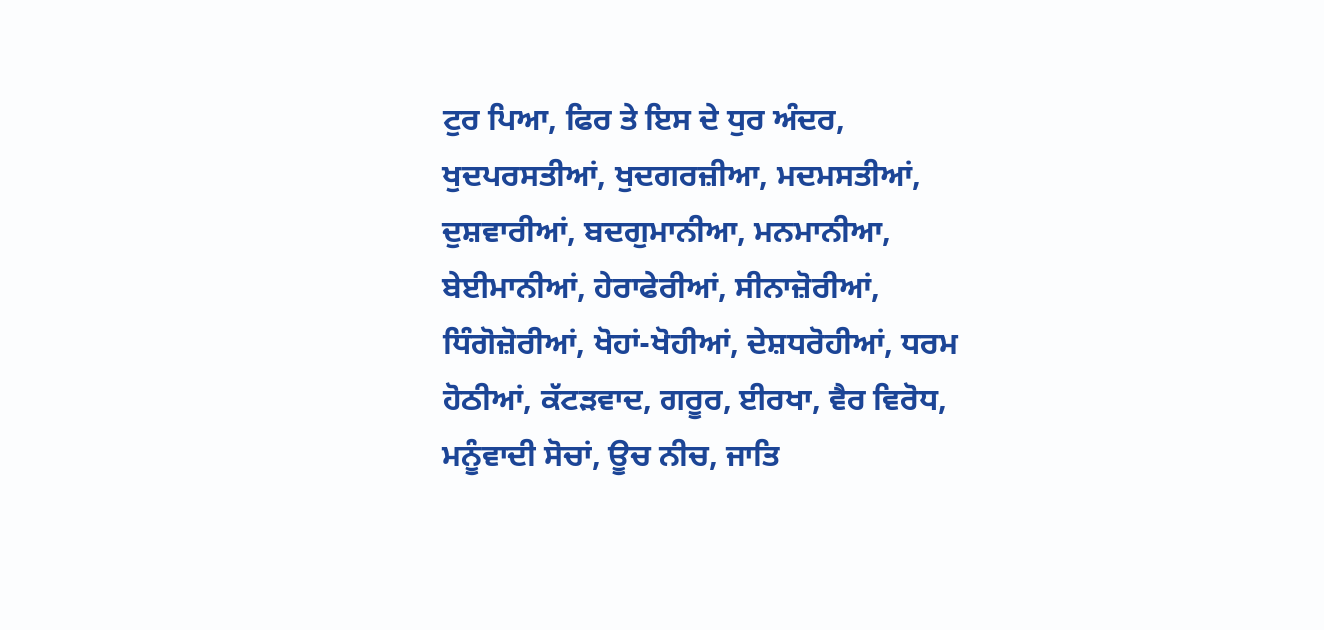ਟੁਰ ਪਿਆ, ਫਿਰ ਤੇ ਇਸ ਦੇ ਧੁਰ ਅੰਦਰ, ਖੁਦਪਰਸਤੀਆਂ, ਖੁਦਗਰਜ਼ੀਆ, ਮਦਮਸਤੀਆਂ, ਦੁਸ਼ਵਾਰੀਆਂ, ਬਦਗੁਮਾਨੀਆ, ਮਨਮਾਨੀਆ, ਬੇਈਮਾਨੀਆਂ, ਹੇਰਾਫੇਰੀਆਂ, ਸੀਨਾਜ਼ੋਰੀਆਂ, ਧਿੰਗੋਜ਼ੋਰੀਆਂ, ਖੋਹਾਂ-ਖੋਹੀਆਂ, ਦੇਸ਼ਧਰੋਹੀਆਂ, ਧਰਮ ਹੋਠੀਆਂ, ਕੱਟੜਵਾਦ, ਗਰੂਰ, ਈਰਖਾ, ਵੈਰ ਵਿਰੋਧ, ਮਨੂੰਵਾਦੀ ਸੋਚਾਂ, ਊਚ ਨੀਚ, ਜਾਤਿ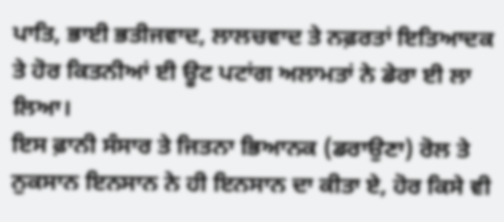ਪਾਤਿ, ਭਾਈ ਭਤੀਜਵਾਦ, ਲਾਲਚਵਾਦ ਤੇ ਨਫ਼ਰਤਾਂ ਇਤਿਆਦਕ ਤੇ ਹੋਰ ਕਿਤਨੀਆਂ ਈ ਊਟ ਪਟਾਂਗ ਅਲਾਮਤਾਂ ਨੇ ਡੇਰਾ ਈ ਲਾ ਲਿਆ।
ਇਸ ਫ਼ਾਨੀ ਸੰਸਾਰ ਤੇ ਜਿਤਨਾ ਭਿਆਨਕ (ਡਰਾਉਣਾ) ਰੋਲ ਤੇ ਨੁਕਸਾਨ ਇਨਸਾਨ ਨੇ ਹੀ ਇਨਸਾਨ ਦਾ ਕੀਤਾ ਏ, ਹੋਰ ਕਿਸੇ ਵੀ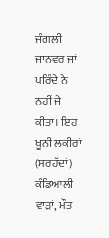ਜੰਗਲੀ ਜਾਨਵਰ ਜਾਂ ਪਰਿੰਦੇ ਨੇ ਨਹੀਂ ਜੇ ਕੀਤਾ। ਇਹ ਖੂਨੀ ਲਕੀਰਾਂ (ਸਰਹੱਦਾਂ) ਕੰਡਿਆਲੀ ਵਾੜਾਂ, ਮੌਤ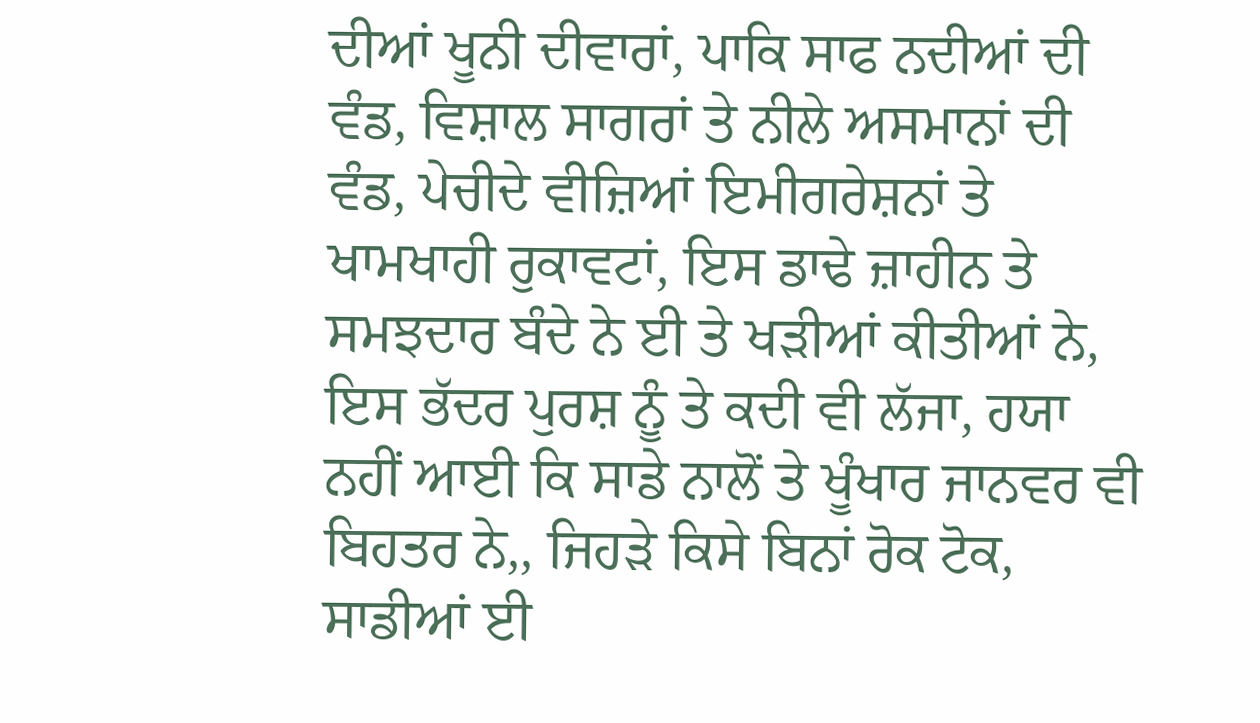ਦੀਆਂ ਖੂਨੀ ਦੀਵਾਰਾਂ, ਪਾਕਿ ਸਾਫ ਨਦੀਆਂ ਦੀ ਵੰਡ, ਵਿਸ਼ਾਲ ਸਾਗਰਾਂ ਤੇ ਨੀਲੇ ਅਸਮਾਨਾਂ ਦੀ ਵੰਡ, ਪੇਚੀਦੇ ਵੀਜ਼ਿਆਂ ਇਮੀਗਰੇਸ਼ਨਾਂ ਤੇ ਖਾਮਖਾਹੀ ਰੁਕਾਵਟਾਂ, ਇਸ ਡਾਢੇ ਜ਼ਾਹੀਨ ਤੇ ਸਮਝਦਾਰ ਬੰਦੇ ਨੇ ਈ ਤੇ ਖੜੀਆਂ ਕੀਤੀਆਂ ਨੇ, ਇਸ ਭੱਦਰ ਪੁਰਸ਼ ਨੂੰ ਤੇ ਕਦੀ ਵੀ ਲੱਜਾ, ਹਯਾ ਨਹੀਂ ਆਈ ਕਿ ਸਾਡੇ ਨਾਲੋਂ ਤੇ ਖੂੰਖਾਰ ਜਾਨਵਰ ਵੀ ਬਿਹਤਰ ਨੇ,, ਜਿਹੜੇ ਕਿਸੇ ਬਿਨਾਂ ਰੋਕ ਟੋਕ, ਸਾਡੀਆਂ ਈ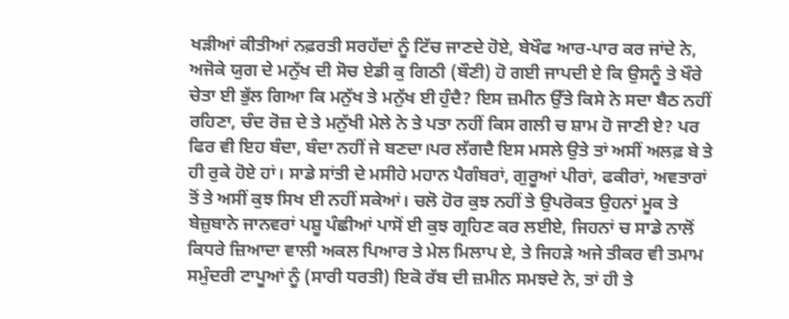ਖੜੀਆਂ ਕੀਤੀਆਂ ਨਫ਼ਰਤੀ ਸਰਹੱਦਾਂ ਨੂੰ ਟਿੱਚ ਜਾਣਦੇ ਹੋਏ, ਬੇਖੌਫ ਆਰ-ਪਾਰ ਕਰ ਜਾਂਦੇ ਨੇ, ਅਜੋਕੇ ਯੁਗ ਦੇ ਮਨੁੱਖ ਦੀ ਸੋਚ ਏਡੀ ਕੁ ਗਿਠੀ (ਬੌਣੀ) ਹੋ ਗਈ ਜਾਪਦੀ ਏ ਕਿ ਉਸਨੂੰ ਤੇ ਖੌਰੇ ਚੇਤਾ ਈ ਭੁੱਲ ਗਿਆ ਕਿ ਮਨੁੱਖ ਤੇ ਮਨੁੱਖ ਈ ਹੁੰਦੈ? ਇਸ ਜ਼ਮੀਨ ਉੱਤੇ ਕਿਸੇ ਨੇ ਸਦਾ ਬੈਠ ਨਹੀਂ ਰਹਿਣਾ, ਚੰਦ ਰੋਜ਼ ਦੇ ਤੇ ਮਨੁੱਖੀ ਮੇਲੇ ਨੇ ਤੇ ਪਤਾ ਨਹੀਂ ਕਿਸ ਗਲੀ ਚ ਸ਼ਾਮ ਹੋ ਜਾਣੀ ਏ? ਪਰ ਫਿਰ ਵੀ ਇਹ ਬੰਦਾ, ਬੰਦਾ ਨਹੀਂ ਜੇ ਬਣਦਾ।ਪਰ ਲੱਗਦੈ ਇਸ ਮਸਲੇ ਉਤੇ ਤਾਂ ਅਸੀਂ ਅਲਫ਼ ਬੇ ਤੇ ਹੀ ਰੁਕੇ ਹੋਏ ਹਾਂ। ਸਾਡੇ ਸਾਂਤੀ ਦੇ ਮਸੀਹੇ ਮਹਾਨ ਪੈਗੰਬਰਾਂ, ਗੁਰੂਆਂ ਪੀਰਾਂ, ਫਕੀਰਾਂ, ਅਵਤਾਰਾਂ ਤੋਂ ਤੇ ਅਸੀਂ ਕੁਝ ਸਿਖ ਈ ਨਹੀਂ ਸਕੇਆਂ। ਚਲੋ ਹੋਰ ਕੁਝ ਨਹੀਂ ਤੇ ਉਪਰੋਕਤ ਉਹਨਾਂ ਮੂਕ ਤੇ ਬੇਜ਼ੁਬਾਨੇ ਜਾਨਵਰਾਂ ਪਸ਼ੂ ਪੰਛੀਆਂ ਪਾਸੋਂ ਈ ਕੁਝ ਗ੍ਰਹਿਣ ਕਰ ਲਈਏ, ਜਿਹਨਾਂ ਚ ਸਾਡੇ ਨਾਲੋਂ ਕਿਧਰੇ ਜ਼ਿਆਦਾ ਵਾਲੀ ਅਕਲ ਪਿਆਰ ਤੇ ਮੇਲ ਮਿਲਾਪ ਏ, ਤੇ ਜਿਹੜੇ ਅਜੇ ਤੀਕਰ ਵੀ ਤਮਾਮ ਸਮੁੰਦਰੀ ਟਾਪੂਆਂ ਨੂੰ (ਸਾਰੀ ਧਰਤੀ) ਇਕੋ ਰੱਬ ਦੀ ਜ਼ਮੀਨ ਸਮਝਦੇ ਨੇ, ਤਾਂ ਹੀ ਤੇ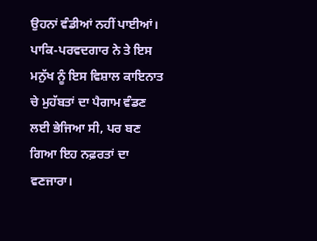ਉਹਨਾਂ ਵੰਡੀਆਂ ਨਹੀਂ ਪਾਈਆਂ। ਪਾਕਿ-ਪਰਵਦਗਾਰ ਨੇ ਤੇ ਇਸ ਮਨੁੱਖ ਨੂੰ ਇਸ ਵਿਸ਼ਾਲ ਕਾਇਨਾਤ ਚੇ ਮੁਹੱਬਤਾਂ ਦਾ ਪੈਗਾਮ ਵੰਡਣ ਲਈ ਭੇਜਿਆ ਸੀ, ਪਰ ਬਣ ਗਿਆ ਇਹ ਨਫ਼ਰਤਾਂ ਦਾ ਵਣਜਾਰਾ।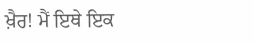ਖ਼ੈਰ! ਮੈਂ ਇਥੇ ਇਕ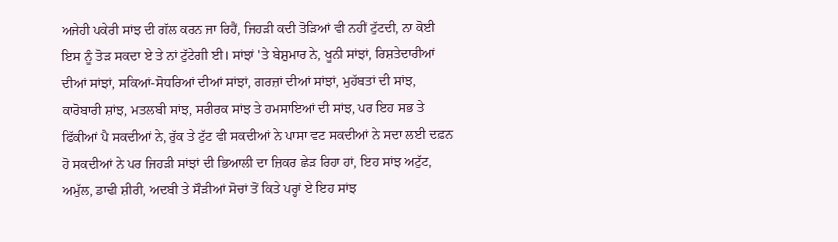ਅਜੇਹੀ ਪਕੇਰੀ ਸਾਂਝ ਦੀ ਗੱਲ ਕਰਨ ਜਾ ਰਿਹੈਂ, ਜਿਹੜੀ ਕਦੀ ਤੋੜਿਆਂ ਵੀ ਨਹੀਂ ਟੁੱਟਦੀ, ਨਾ ਕੋਈ ਇਸ ਨੂੰ ਤੋੜ ਸਕਦਾ ਏ ਤੇ ਨਾਂ ਟੁੱਟੇਗੀ ਈ। ਸਾਂਝਾਂ 'ਤੇ ਬੇਸ਼ੁਮਾਰ ਨੇ, ਖੂਨੀ ਸਾਂਝਾਂ, ਰਿਸ਼ਤੇਦਾਰੀਆਂ ਦੀਆਂ ਸਾਂਝਾਂ, ਸਕਿਆਂ-ਸੋਧਰਿਆਂ ਦੀਆਂ ਸਾਂਝਾਂ, ਗਰਜ਼ਾਂ ਦੀਆਂ ਸਾਂਝਾਂ, ਮੁਹੱਬਤਾਂ ਦੀ ਸਾਂਝ, ਕਾਰੋਬਾਰੀ ਸ਼ਾਂਝ, ਮਤਲਬੀ ਸਾਂਝ, ਸਰੀਰਕ ਸਾਂਝ ਤੇ ਹਮਸਾਇਆਂ ਦੀ ਸਾਂਝ, ਪਰ ਇਹ ਸਭ ਤੇ ਫਿੱਕੀਆਂ ਪੈ ਸਕਦੀਆਂ ਨੇ, ਰੁੱਕ ਤੇ ਟੁੱਟ ਵੀ ਸਕਦੀਆਂ ਨੇ ਪਾਸਾ ਵਟ ਸਕਦੀਆਂ ਨੇ ਸਦਾ ਲਈ ਦਫ਼ਨ ਹੋ ਸਕਦੀਆਂ ਨੇ ਪਰ ਜਿਹੜੀ ਸਾਂਝਾਂ ਦੀ ਭਿਆਲੀ ਦਾ ਜ਼ਿਕਰ ਛੇੜ ਰਿਹਾ ਹਾਂ, ਇਹ ਸਾਂਝ ਅਟੁੱਟ, ਅਮੁੱਲ, ਡਾਢੀ ਸ਼ੀਰੀ, ਅਦਬੀ ਤੇ ਸੌੜੀਆਂ ਸੋਚਾਂ ਤੋਂ ਕਿਤੇ ਪਰ੍ਹਾਂ ਏ ਇਹ ਸਾਂਝ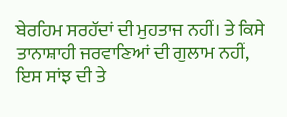ਬੇਰਹਿਮ ਸਰਹੱਦਾਂ ਦੀ ਮੁਹਤਾਜ ਨਹੀਂ। ਤੇ ਕਿਸੇ ਤਾਨਾਸ਼ਾਹੀ ਜਰਵਾਣਿਆਂ ਦੀ ਗੁਲਾਮ ਨਹੀਂ, ਇਸ ਸਾਂਝ ਦੀ ਤੇ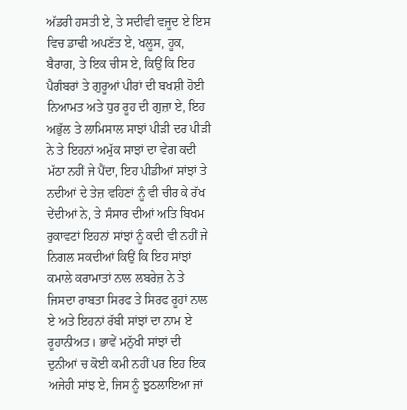ਅੱਡਰੀ ਹਸਤੀ ਏ, ਤੇ ਸਦੀਵੀ ਵਜੂਦ ਏ ਇਸ ਵਿਚ ਡਾਢੀ ਅਪਣੱਤ ਏ, ਖਲੂਸ, ਹੂਕ, ਬੈਰਾਗ, ਤੇ ਇਕ ਚੀਸ ਏ, ਕਿਉਂ ਕਿ ਇਹ ਪੈਗੰਬਰਾਂ ਤੇ ਗੁਰੂਆਂ ਪੀਰਾਂ ਦੀ ਬਖਸ਼ੀ ਹੋਈ ਨਿਆਮਤ ਅਤੇ ਧੁਰ ਰੂਹ ਦੀ ਗੁਜ਼ਾ ਏ, ਇਹ ਅਭੁੱਲ ਤੇ ਲਾਮਿਸਾਲ ਸਾਝਾਂ ਪੀੜੀ ਦਰ ਪੀੜੀ ਨੇ ਤੇ ਇਹਨਾਂ ਅਮੁੱਕ ਸਾਝਾਂ ਦਾ ਵੇਗ ਕਦੀ ਮੱਠਾ ਨਹੀਂ ਜੇ ਪੈਂਦਾ, ਇਹ ਪੀਡੀਆਂ ਸਾਂਝਾਂ ਤੇ ਨਦੀਆਂ ਦੇ ਤੇਜ਼ ਵਹਿਣਾਂ ਨੂੰ ਵੀ ਚੀਰ ਕੇ ਰੱਖ ਦੇਂਦੀਆਂ ਨੇ, ਤੇ ਸੰਸਾਰ ਦੀਆਂ ਅਤਿ ਬਿਖਮ ਰੁਕਾਵਟਾਂ ਇਹਨਾਂ ਸਾਂਝਾਂ ਨੂੰ ਕਦੀ ਵੀ ਨਹੀਂ ਜੇ ਨਿਗਲ ਸਕਦੀਆਂ ਕਿਉਂ ਕਿ ਇਹ ਸਾਂਝਾਂ ਕਮਾਲੇ ਕਰਾਮਾਤਾਂ ਨਾਲ ਲਬਰੇਜ਼ ਨੇ ਤੇ ਜਿਸਦਾ ਰਾਬਤਾ ਸਿਰਫ ਤੇ ਸਿਰਫ ਰੂਹਾਂ ਨਾਲ ਏ ਅਤੇ ਇਹਨਾਂ ਰੱਬੀ ਸਾਂਝਾਂ ਦਾ ਨਾਮ ਏ ਰੂਹਾਨੀਅਤ। ਭਾਵੇਂ ਮਨੁੱਖੀ ਸਾਂਝਾਂ ਦੀ ਦੁਨੀਆਂ ਚ ਕੋਈ ਕਮੀ ਨਹੀਂ ਪਰ ਇਹ ਇਕ ਅਜੇਹੀ ਸਾਂਝ ਏ, ਜਿਸ ਨੂੰ ਝੁਠਲਾਇਆ ਜਾਂ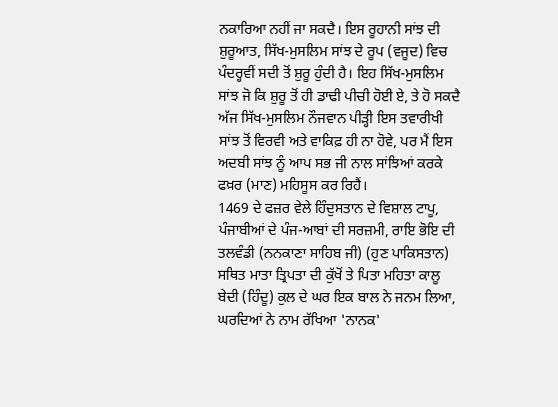ਨਕਾਰਿਆ ਨਹੀਂ ਜਾ ਸਕਦੈ। ਇਸ ਰੂਹਾਨੀ ਸਾਂਝ ਦੀ ਸ਼ੁਰੂਆਤ, ਸਿੱਖ-ਮੁਸਲਿਮ ਸਾਂਝ ਦੇ ਰੂਪ (ਵਜੂਦ) ਵਿਚ ਪੰਦਰ੍ਹਵੀਂ ਸਦੀ ਤੋਂ ਸ਼ੁਰੂ ਹੁੰਦੀ ਹੈ। ਇਹ ਸਿੱਖ-ਮੁਸਲਿਮ ਸਾਂਝ ਜੋ ਕਿ ਸ਼ੁਰੂ ਤੋਂ ਹੀ ਡਾਢੀ ਪੀਚੀ ਹੋਈ ਏ, ਤੇ ਹੋ ਸਕਦੈ ਅੱਜ ਸਿੱਖ-ਮੁਸਲਿਮ ਨੌਜਵਾਨ ਪੀੜ੍ਹੀ ਇਸ ਤਵਾਰੀਖੀ ਸਾਂਝ ਤੋਂ ਵਿਰਵੀ ਅਤੇ ਵਾਕਿਫ਼ ਹੀ ਨਾ ਹੋਵੇ, ਪਰ ਮੈਂ ਇਸ ਅਦਬੀ ਸਾਂਝ ਨੂੰ ਆਪ ਸਭ ਜੀ ਨਾਲ ਸਾਂਝਿਆਂ ਕਰਕੇ ਫਖ਼ਰ (ਮਾਣ) ਮਹਿਸੂਸ ਕਰ ਰਿਹੈਂ।
1469 ਦੇ ਫਜ਼ਰ ਵੇਲੇ ਹਿੰਦੁਸਤਾਨ ਦੇ ਵਿਸ਼ਾਲ ਟਾਪੂ, ਪੰਜਾਬੀਆਂ ਦੇ ਪੰਜ-ਆਬਾਂ ਦੀ ਸਰਜ਼ਮੀ, ਰਾਇ ਭੋਇ ਦੀ ਤਲਵੰਡੀ (ਨਨਕਾਣਾ ਸਾਹਿਬ ਜੀ) (ਹੁਣ ਪਾਕਿਸਤਾਨ) ਸਥਿਤ ਮਾਤਾ ਤ੍ਰਿਪਤਾ ਦੀ ਕੁੱਖੋਂ ਤੇ ਪਿਤਾ ਮਹਿਤਾ ਕਾਲੂ ਬੇਦੀ (ਹਿੰਦੂ) ਕੁਲ ਦੇ ਘਰ ਇਕ ਬਾਲ ਨੇ ਜਨਮ ਲਿਆ, ਘਰਦਿਆਂ ਨੇ ਨਾਮ ਰੱਖਿਆ 'ਨਾਨਕ'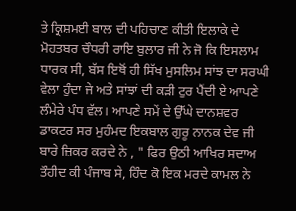ਤੇ ਕ੍ਰਿਸ਼ਮਈ ਬਾਲ ਦੀ ਪਹਿਚਾਣ ਕੀਤੀ ਇਲਾਕੇ ਦੇ ਮੋਹਤਬਰ ਚੌਧਰੀ ਰਾਇ ਬੁਲਾਰ ਜੀ ਨੇ ਜੋ ਕਿ ਇਸਲਾਮ ਧਾਰਕ ਸੀ, ਬੱਸ ਇਥੋਂ ਹੀ ਸਿੱਖ ਮੁਸਲਿਮ ਸਾਂਝ ਦਾ ਸਰਘੀ ਵੇਲਾ ਹੁੰਦਾ ਜੇ ਅਤੇ ਸਾਂਝਾਂ ਦੀ ਕੜੀ ਟੁਰ ਪੈਂਦੀ ਏ ਆਪਣੇ ਲੰਮੇਰੇ ਪੰਧ ਵੱਲ। ਆਪਣੇ ਸਮੇਂ ਦੇ ਉੱਘੇ ਦਾਨਸ਼ਵਰ ਡਾਕਟਰ ਸਰ ਮੁਹੰਮਦ ਇਕਬਾਲ ਗੁਰੂ ਨਾਨਕ ਦੇਵ ਜੀ ਬਾਰੇ ਜ਼ਿਕਰ ਕਰਦੇ ਨੇ , " ਫਿਰ ਉਠੀ ਆਖਿਰ ਸਦਾਅ ਤੌਹੀਦ ਕੀ ਪੰਜਾਬ ਸੇ, ਹਿੰਦ ਕੋ ਇਕ ਮਰਦੇ ਕਾਮਲ ਨੇ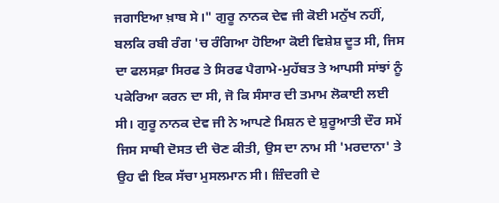ਜਗਾਇਆ ਖ਼ਾਬ ਸੇ।" ਗੁਰੂ ਨਾਨਕ ਦੇਵ ਜੀ ਕੋਈ ਮਨੁੱਖ ਨਹੀਂ, ਬਲਕਿ ਰਬੀ ਰੰਗ 'ਚ ਰੰਗਿਆ ਹੋਇਆ ਕੋਈ ਵਿਸ਼ੇਸ਼ ਦੂਤ ਸੀ, ਜਿਸ ਦਾ ਫਲਸਫ਼ਾ ਸਿਰਫ ਤੇ ਸਿਰਫ ਪੈਗਾਮੇ-ਮੁਹੱਬਤ ਤੇ ਆਪਸੀ ਸਾਂਝਾਂ ਨੂੰ ਪਕੇਰਿਆ ਕਰਨ ਦਾ ਸੀ, ਜੋ ਕਿ ਸੰਸਾਰ ਦੀ ਤਮਾਮ ਲੋਕਾਈ ਲਈ ਸੀ। ਗੁਰੂ ਨਾਨਕ ਦੇਵ ਜੀ ਨੇ ਆਪਣੇ ਮਿਸ਼ਨ ਦੇ ਸ਼ੁਰੂਆਤੀ ਦੌਰ ਸਮੇਂ ਜਿਸ ਸਾਥੀ ਦੋਸਤ ਦੀ ਚੋਣ ਕੀਤੀ, ਉਸ ਦਾ ਨਾਮ ਸੀ 'ਮਰਦਾਨਾ' ਤੇ ਉਹ ਵੀ ਇਕ ਸੱਚਾ ਮੁਸਲਮਾਨ ਸੀ। ਜ਼ਿੰਦਗੀ ਦੇ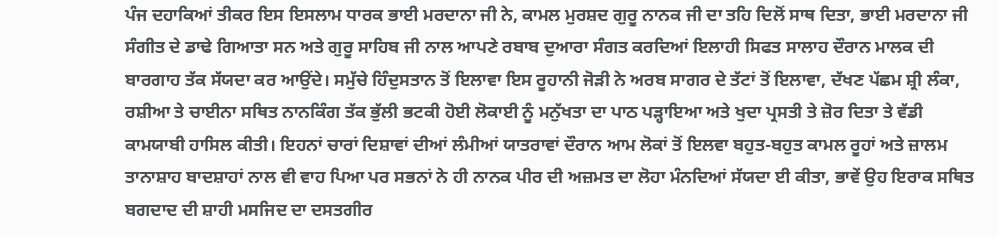ਪੰਜ ਦਹਾਕਿਆਂ ਤੀਕਰ ਇਸ ਇਸਲਾਮ ਧਾਰਕ ਭਾਈ ਮਰਦਾਨਾ ਜੀ ਨੇ, ਕਾਮਲ ਮੁਰਸ਼ਦ ਗੁਰੂ ਨਾਨਕ ਜੀ ਦਾ ਤਹਿ ਦਿਲੋਂ ਸਾਥ ਦਿਤਾ, ਭਾਈ ਮਰਦਾਨਾ ਜੀ ਸੰਗੀਤ ਦੇ ਡਾਢੇ ਗਿਆਤਾ ਸਨ ਅਤੇ ਗੁਰੂ ਸਾਹਿਬ ਜੀ ਨਾਲ ਆਪਣੇ ਰਬਾਬ ਦੁਆਰਾ ਸੰਗਤ ਕਰਦਿਆਂ ਇਲਾਹੀ ਸਿਫਤ ਸਾਲਾਹ ਦੌਰਾਨ ਮਾਲਕ ਦੀ ਬਾਰਗਾਹ ਤੱਕ ਸੱਯਦਾ ਕਰ ਆਉਂਦੇ। ਸਮੁੱਚੇ ਹਿੰਦੁਸਤਾਨ ਤੋਂ ਇਲਾਵਾ ਇਸ ਰੂਹਾਨੀ ਜੋੜੀ ਨੇ ਅਰਬ ਸਾਗਰ ਦੇ ਤੱਟਾਂ ਤੋਂ ਇਲਾਵਾ, ਦੱਖਣ ਪੱਛਮ ਸ਼੍ਰੀ ਲੰਕਾ, ਰਸ਼ੀਆ ਤੇ ਚਾਈਨਾ ਸਥਿਤ ਨਾਨਕਿੰਗ ਤੱਕ ਭੁੱਲੀ ਭਟਕੀ ਹੋਈ ਲੋਕਾਈ ਨੂੰ ਮਨੁੱਖਤਾ ਦਾ ਪਾਠ ਪੜ੍ਹਾਇਆ ਅਤੇ ਖੁਦਾ ਪ੍ਰਸਤੀ ਤੇ ਜ਼ੋਰ ਦਿਤਾ ਤੇ ਵੱਡੀ ਕਾਮਯਾਬੀ ਹਾਸਿਲ ਕੀਤੀ। ਇਹਨਾਂ ਚਾਰਾਂ ਦਿਸ਼ਾਵਾਂ ਦੀਆਂ ਲੰਮੀਆਂ ਯਾਤਰਾਵਾਂ ਦੌਰਾਨ ਆਮ ਲੋਕਾਂ ਤੋਂ ਇਲਵਾ ਬਹੁਤ-ਬਹੁਤ ਕਾਮਲ ਰੂਹਾਂ ਅਤੇ ਜ਼ਾਲਮ ਤਾਨਾਸ਼ਾਹ ਬਾਦਸ਼ਾਹਾਂ ਨਾਲ ਵੀ ਵਾਹ ਪਿਆ ਪਰ ਸਭਨਾਂ ਨੇ ਹੀ ਨਾਨਕ ਪੀਰ ਦੀ ਅਜ਼ਮਤ ਦਾ ਲੋਹਾ ਮੰਨਦਿਆਂ ਸੱਯਦਾ ਈ ਕੀਤਾ, ਭਾਵੇਂ ਉਹ ਇਰਾਕ ਸਥਿਤ ਬਗਦਾਦ ਦੀ ਸ਼ਾਹੀ ਮਸਜਿਦ ਦਾ ਦਸਤਗੀਰ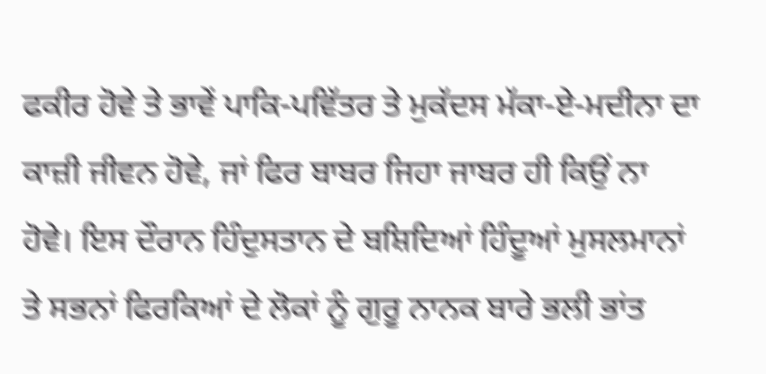ਫਕੀਰ ਹੋਵੇ ਤੇ ਭਾਵੇਂ ਪਾਕਿ-ਪਵਿੱਤਰ ਤੇ ਮੁਕੱਦਸ ਮੱਕਾ-ਏ-ਮਦੀਨਾ ਦਾ ਕਾਜ਼ੀ ਜੀਵਨ ਹੋਵੇ, ਜਾਂ ਫਿਰ ਬਾਬਰ ਜਿਹਾ ਜਾਬਰ ਹੀ ਕਿਉਂ ਨਾ ਹੋਵੇ। ਇਸ ਦੌਰਾਨ ਹਿੰਦੁਸਤਾਨ ਦੇ ਬਸ਼ਿਦਿਆਂ ਹਿੰਦੂਆਂ ਮੁਸਲਮਾਨਾਂ ਤੇ ਸਭਨਾਂ ਫਿਰਕਿਆਂ ਦੇ ਲੋਕਾਂ ਨੂੰ ਗੁਰੂ ਨਾਨਕ ਬਾਰੇ ਭਲੀ ਭਾਂਤ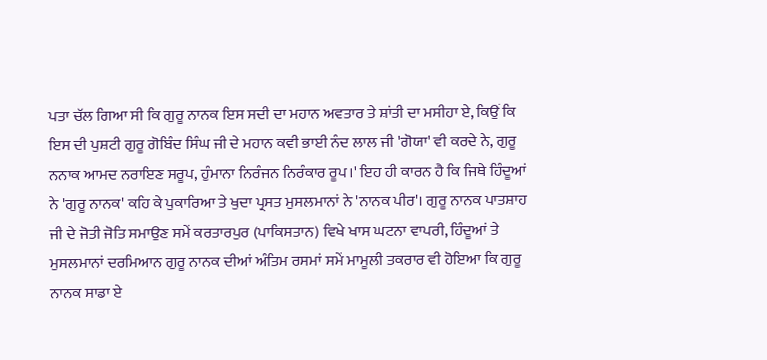ਪਤਾ ਚੱਲ ਗਿਆ ਸੀ ਕਿ ਗੁਰੂ ਨਾਨਕ ਇਸ ਸਦੀ ਦਾ ਮਹਾਨ ਅਵਤਾਰ ਤੇ ਸ਼ਾਂਤੀ ਦਾ ਮਸੀਹਾ ਏ, ਕਿਉਂ ਕਿ ਇਸ ਦੀ ਪੁਸ਼ਟੀ ਗੁਰੂ ਗੋਬਿੰਦ ਸਿੰਘ ਜੀ ਦੇ ਮਹਾਨ ਕਵੀ ਭਾਈ ਨੰਦ ਲਾਲ ਜੀ 'ਗੋਯਾ' ਵੀ ਕਰਦੇ ਨੇ, ਗੁਰੂ ਨਨਾਕ ਆਮਦ ਨਰਾਇਣ ਸਰੂਪ, ਹੁੰਮਾਨਾ ਨਿਰੰਜਨ ਨਿਰੰਕਾਰ ਰੂਪ।' ਇਹ ਹੀ ਕਾਰਨ ਹੈ ਕਿ ਜਿਥੇ ਹਿੰਦੂਆਂ ਨੇ 'ਗੁਰੂ ਨਾਨਕ' ਕਹਿ ਕੇ ਪੁਕਾਰਿਆ ਤੇ ਖੁਦਾ ਪ੍ਰਸਤ ਮੁਸਲਮਾਨਾਂ ਨੇ 'ਨਾਨਕ ਪੀਰ'। ਗੁਰੂ ਨਾਨਕ ਪਾਤਸ਼ਾਹ ਜੀ ਦੇ ਜੋਤੀ ਜੋਤਿ ਸਮਾਉਣ ਸਮੇਂ ਕਰਤਾਰਪੁਰ (ਪਾਕਿਸਤਾਨ) ਵਿਖੇ ਖਾਸ ਘਟਨਾ ਵਾਪਰੀ, ਹਿੰਦੂਆਂ ਤੇ ਮੁਸਲਮਾਨਾਂ ਦਰਮਿਆਨ ਗੁਰੂ ਨਾਨਕ ਦੀਆਂ ਅੰਤਿਮ ਰਸਮਾਂ ਸਮੇਂ ਮਾਮੂਲੀ ਤਕਰਾਰ ਵੀ ਹੋਇਆ ਕਿ ਗੁਰੂ ਨਾਨਕ ਸਾਡਾ ਏ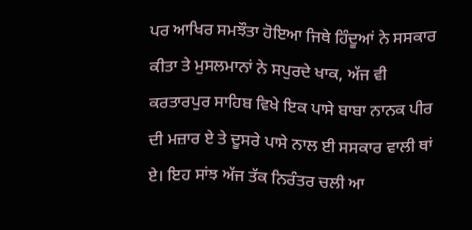ਪਰ ਆਖਿਰ ਸਮਝੌਤਾ ਹੋਇਆ ਜਿਥੇ ਹਿੰਦੂਆਂ ਨੇ ਸਸਕਾਰ ਕੀਤਾ ਤੇ ਮੁਸਲਮਾਨਾਂ ਨੇ ਸਪੁਰਦੇ ਖਾਕ, ਅੱਜ ਵੀ ਕਰਤਾਰਪੁਰ ਸਾਹਿਬ ਵਿਖੇ ਇਕ ਪਾਸੇ ਬਾਬਾ ਨਾਨਕ ਪੀਰ ਦੀ ਮਜ਼ਾਰ ਏ ਤੇ ਦੂਸਰੇ ਪਾਸੇ ਨਾਲ ਈ ਸਸਕਾਰ ਵਾਲੀ ਥਾਂ ਏ। ਇਹ ਸਾਂਝ ਅੱਜ ਤੱਕ ਨਿਰੰਤਰ ਚਲੀ ਆ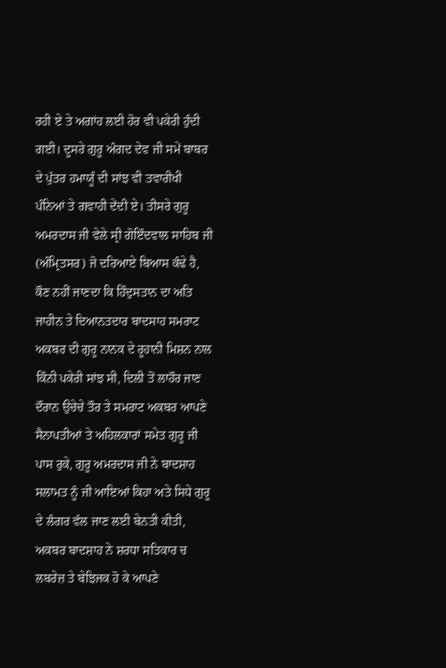ਰਹੀ ਏ ਤੇ ਅਗਾਂਹ ਲਈ ਹੋਰ ਵੀ ਪਕੇਰੀ ਹੁੰਦੀ ਗਈ। ਦੂਸਰੇ ਗੁਰੂ ਅੰਗਦ ਦੇਵ ਜੀ ਸਮੇਂ ਬਾਬਰ ਦੇ ਪੁੱਤਰ ਹਮਾਯੂੰ ਦੀ ਸਾਂਝ ਵੀ ਤਵਾਰੀਖੀ ਪੰਨਿਆਂ ਤੇ ਗਵਾਹੀ ਦੇਂਦੀ ਏ। ਤੀਸਰੇ ਗੁਰੂ ਅਮਰਦਾਸ ਜੀ ਵੇਲੇ ਸ੍ਰੀ ਗੋਇੰਦਵਾਲ ਸਾਹਿਬ ਜੀ (ਅੰਮ੍ਰਿਤਸਰ) ਜੋ ਦਰਿਆਏ ਬਿਆਸ ਕੰਢੇ ਹੈ, ਕੌਣ ਨਹੀਂ ਜਾਣਦਾ ਕਿ ਹਿੰਦੁਸਤਾਨ ਦਾ ਅਤਿ ਜਾਹੀਨ ਤੇ ਦਿਆਨਤਦਾਰ ਬਾਦਸਾਹ ਸਮਰਾਟ ਅਕਬਰ ਦੀ ਗੁਰੂ ਨਾਨਕ ਦੇ ਰੂਹਾਨੀ ਮਿਸ਼ਨ ਨਾਲ ਕਿੰਨੀ ਪਕੇਰੀ ਸਾਂਝ ਸੀ, ਦਿਲੀ ਤੋਂ ਲਾਹੌਰ ਜਾਣ ਦੌਰਾਨ ਉਚੇਚੇ ਤੌਰ ਤੇ ਸਮਰਾਟ ਅਕਬਰ ਆਪਣੇ ਸੈਨਾਪਤੀਆਂ ਤੇ ਅਹਿਲਕਾਰਾਂ ਸਮੇਤ ਗੁਰੂ ਜੀ ਪਾਸ ਰੁਕੇ, ਗੁਰੂ ਅਮਰਦਾਸ ਜੀ ਨੇ ਬਾਦਸ਼ਾਹ ਸਲਾਮਤ ਨੂੰ ਜੀ ਆਇਆਂ ਕਿਹਾ ਅਤੇ ਸਿਧੇ ਗੁਰੂ ਦੇ ਲੰਗਰ ਵੱਲ ਜਾਣ ਲਈ ਬੇਨਤੀ ਕੀਤੀ, ਅਕਬਰ ਬਾਦਸ਼ਾਹ ਨੇ ਸ਼ਰਧਾ ਸਤਿਕਾਰ ਚ ਲਬਰੇਜ਼ ਤੇ ਬੇਝਿਜਕ ਹੋ ਕੇ ਆਪਣੇ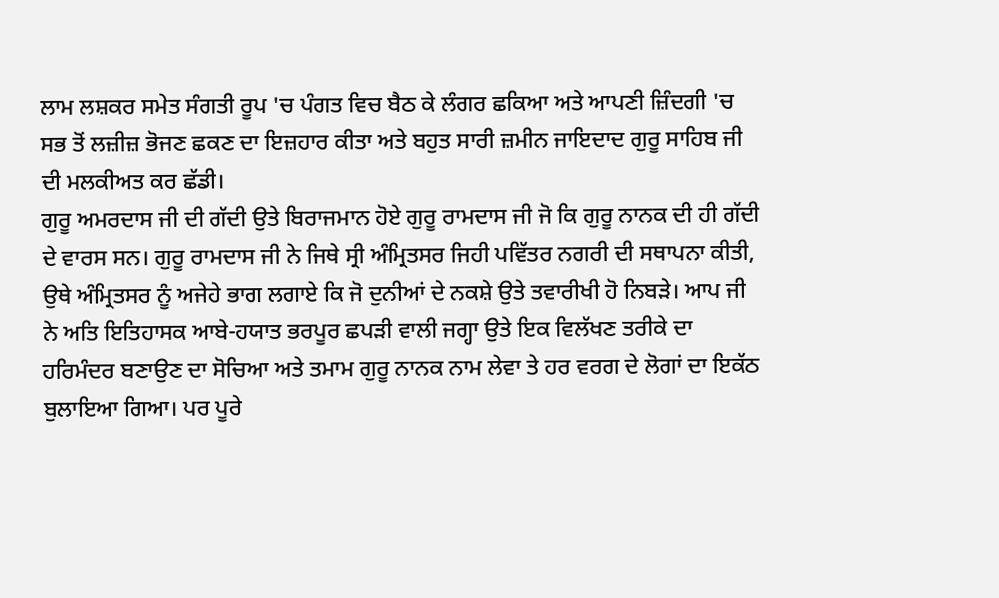ਲਾਮ ਲਸ਼ਕਰ ਸਮੇਤ ਸੰਗਤੀ ਰੂਪ 'ਚ ਪੰਗਤ ਵਿਚ ਬੈਠ ਕੇ ਲੰਗਰ ਛਕਿਆ ਅਤੇ ਆਪਣੀ ਜ਼ਿੰਦਗੀ 'ਚ ਸਭ ਤੋਂ ਲਜ਼ੀਜ਼ ਭੋਜਣ ਛਕਣ ਦਾ ਇਜ਼ਹਾਰ ਕੀਤਾ ਅਤੇ ਬਹੁਤ ਸਾਰੀ ਜ਼ਮੀਨ ਜਾਇਦਾਦ ਗੁਰੂ ਸਾਹਿਬ ਜੀ ਦੀ ਮਲਕੀਅਤ ਕਰ ਛੱਡੀ।
ਗੁਰੂ ਅਮਰਦਾਸ ਜੀ ਦੀ ਗੱਦੀ ਉਤੇ ਬਿਰਾਜਮਾਨ ਹੋਏ ਗੁਰੂ ਰਾਮਦਾਸ ਜੀ ਜੋ ਕਿ ਗੁਰੂ ਨਾਨਕ ਦੀ ਹੀ ਗੱਦੀ ਦੇ ਵਾਰਸ ਸਨ। ਗੁਰੂ ਰਾਮਦਾਸ ਜੀ ਨੇ ਜਿਥੇ ਸ੍ਰੀ ਅੰਮ੍ਰਿਤਸਰ ਜਿਹੀ ਪਵਿੱਤਰ ਨਗਰੀ ਦੀ ਸਥਾਪਨਾ ਕੀਤੀ, ਉਥੇ ਅੰਮ੍ਰਿਤਸਰ ਨੂੰ ਅਜੇਹੇ ਭਾਗ ਲਗਾਏ ਕਿ ਜੋ ਦੁਨੀਆਂ ਦੇ ਨਕਸ਼ੇ ਉਤੇ ਤਵਾਰੀਖੀ ਹੋ ਨਿਬੜੇ। ਆਪ ਜੀ ਨੇ ਅਤਿ ਇਤਿਹਾਸਕ ਆਬੇ-ਹਯਾਤ ਭਰਪੂਰ ਛਪੜੀ ਵਾਲੀ ਜਗ੍ਹਾ ਉਤੇ ਇਕ ਵਿਲੱਖਣ ਤਰੀਕੇ ਦਾ ਹਰਿਮੰਦਰ ਬਣਾਉਣ ਦਾ ਸੋਚਿਆ ਅਤੇ ਤਮਾਮ ਗੁਰੂ ਨਾਨਕ ਨਾਮ ਲੇਵਾ ਤੇ ਹਰ ਵਰਗ ਦੇ ਲੋਗਾਂ ਦਾ ਇਕੱਠ ਬੁਲਾਇਆ ਗਿਆ। ਪਰ ਪੂਰੇ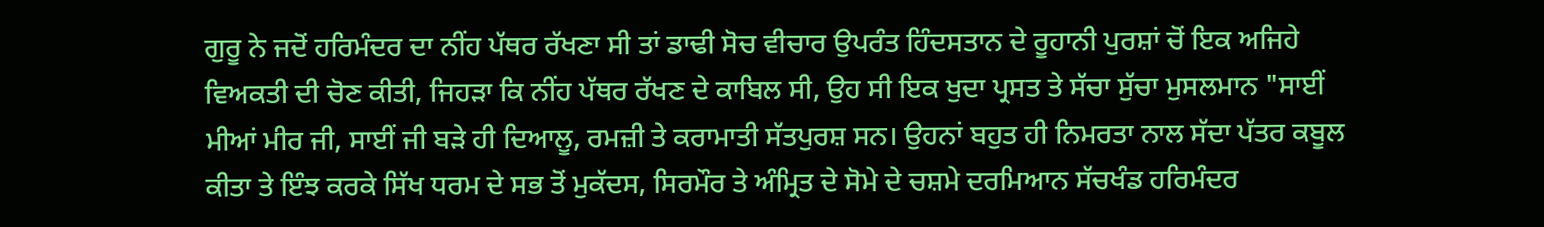ਗੁਰੂ ਨੇ ਜਦੋਂ ਹਰਿਮੰਦਰ ਦਾ ਨੀਂਹ ਪੱਥਰ ਰੱਖਣਾ ਸੀ ਤਾਂ ਡਾਢੀ ਸੋਚ ਵੀਚਾਰ ਉਪਰੰਤ ਹਿੰਦਸਤਾਨ ਦੇ ਰੂਹਾਨੀ ਪੁਰਸ਼ਾਂ ਚੋਂ ਇਕ ਅਜਿਹੇ ਵਿਅਕਤੀ ਦੀ ਚੋਣ ਕੀਤੀ, ਜਿਹੜਾ ਕਿ ਨੀਂਹ ਪੱਥਰ ਰੱਖਣ ਦੇ ਕਾਬਿਲ ਸੀ, ਉਹ ਸੀ ਇਕ ਖੁਦਾ ਪ੍ਰਸਤ ਤੇ ਸੱਚਾ ਸੁੱਚਾ ਮੁਸਲਮਾਨ "ਸਾਈਂ ਮੀਆਂ ਮੀਰ ਜੀ, ਸਾਈਂ ਜੀ ਬੜੇ ਹੀ ਦਿਆਲੂ, ਰਮਜ਼ੀ ਤੇ ਕਰਾਮਾਤੀ ਸੱਤਪੁਰਸ਼ ਸਨ। ਉਹਨਾਂ ਬਹੁਤ ਹੀ ਨਿਮਰਤਾ ਨਾਲ ਸੱਦਾ ਪੱਤਰ ਕਬੂਲ ਕੀਤਾ ਤੇ ਇੰਝ ਕਰਕੇ ਸਿੱਖ ਧਰਮ ਦੇ ਸਭ ਤੋਂ ਮੁਕੱਦਸ, ਸਿਰਮੌਰ ਤੇ ਅੰਮ੍ਰਿਤ ਦੇ ਸੋਮੇ ਦੇ ਚਸ਼ਮੇ ਦਰਮਿਆਨ ਸੱਚਖੰਡ ਹਰਿਮੰਦਰ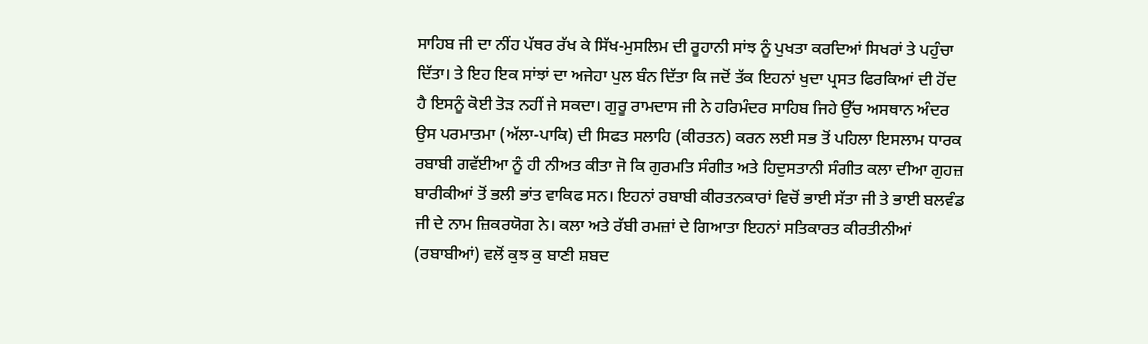ਸਾਹਿਬ ਜੀ ਦਾ ਨੀਂਹ ਪੱਥਰ ਰੱਖ ਕੇ ਸਿੱਖ-ਮੁਸਲਿਮ ਦੀ ਰੂਹਾਨੀ ਸਾਂਝ ਨੂੰ ਪੁਖਤਾ ਕਰਦਿਆਂ ਸਿਖਰਾਂ ਤੇ ਪਹੁੰਚਾ ਦਿੱਤਾ। ਤੇ ਇਹ ਇਕ ਸਾਂਝਾਂ ਦਾ ਅਜੇਹਾ ਪੁਲ ਬੰਨ ਦਿੱਤਾ ਕਿ ਜਦੋਂ ਤੱਕ ਇਹਨਾਂ ਖੁਦਾ ਪ੍ਰਸਤ ਫਿਰਕਿਆਂ ਦੀ ਹੋਂਦ ਹੈ ਇਸਨੂੰ ਕੋਈ ਤੋੜ ਨਹੀਂ ਜੇ ਸਕਦਾ। ਗੁਰੂ ਰਾਮਦਾਸ ਜੀ ਨੇ ਹਰਿਮੰਦਰ ਸਾਹਿਬ ਜਿਹੇ ਉੱਚ ਅਸਥਾਨ ਅੰਦਰ ਉਸ ਪਰਮਾਤਮਾ (ਅੱਲਾ-ਪਾਕਿ) ਦੀ ਸਿਫਤ ਸਲਾਹਿ (ਕੀਰਤਨ) ਕਰਨ ਲਈ ਸਭ ਤੋਂ ਪਹਿਲਾ ਇਸਲਾਮ ਧਾਰਕ ਰਬਾਬੀ ਗਵੱਈਆ ਨੂੰ ਹੀ ਨੀਅਤ ਕੀਤਾ ਜੋ ਕਿ ਗੁਰਮਤਿ ਸੰਗੀਤ ਅਤੇ ਹਿਦੁਸਤਾਨੀ ਸੰਗੀਤ ਕਲਾ ਦੀਆ ਗੁਹਜ਼ ਬਾਰੀਕੀਆਂ ਤੋਂ ਭਲੀ ਭਾਂਤ ਵਾਕਿਫ ਸਨ। ਇਹਨਾਂ ਰਬਾਬੀ ਕੀਰਤਨਕਾਰਾਂ ਵਿਚੋਂ ਭਾਈ ਸੱਤਾ ਜੀ ਤੇ ਭਾਈ ਬਲਵੰਡ ਜੀ ਦੇ ਨਾਮ ਜ਼ਿਕਰਯੋਗ ਨੇ। ਕਲਾ ਅਤੇ ਰੱਬੀ ਰਮਜ਼ਾਂ ਦੇ ਗਿਆਤਾ ਇਹਨਾਂ ਸਤਿਕਾਰਤ ਕੀਰਤੀਨੀਆਂ (ਰਬਾਬੀਆਂ) ਵਲੋਂ ਕੁਝ ਕੁ ਬਾਣੀ ਸ਼ਬਦ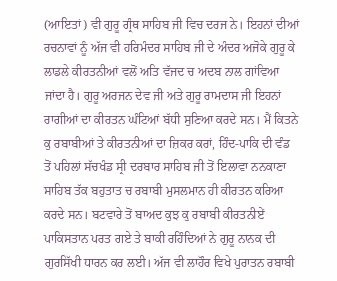(ਆਇਤਾਂ) ਵੀ ਗੁਰੂ ਗ੍ਰੰਥ ਸਾਹਿਬ ਜੀ ਵਿਚ ਦਰਜ ਨੇ। ਇਹਨਾਂ ਦੀਆਂ ਰਚਨਾਵਾਂ ਨੂੰ ਅੱਜ ਵੀ ਹਰਿਮੰਦਰ ਸਾਹਿਬ ਜੀ ਦੇ ਅੰਦਰ ਅਜੋਕੇ ਗੁਰੂ ਕੇ ਲਾਡਲੇ ਕੀਰਤਨੀਆਂ ਵਲੋਂ ਅਤਿ ਵੱਜਦ ਚ ਅਦਬ ਨਾਲ ਗਾਂਵਿਆ ਜਾਂਦਾ ਹੈ। ਗੁਰੂ ਅਰਜਨ ਦੇਵ ਜੀ ਅਤੇ ਗੁਰੂ ਰਾਮਦਾਸ ਜੀ ਇਹਨਾਂ ਰਾਗੀਆਂ ਦਾ ਕੀਰਤਨ ਘੰਟਿਆਂ ਬੱਧੀ ਸੁਣਿਆ ਕਰਦੇ ਸਨ। ਮੈਂ ਕਿਤਨੇ ਕੁ ਰਬਾਬੀਆਂ ਤੇ ਕੀਰਤਨੀਆਂ ਦਾ ਜ਼ਿਕਰ ਕਰਾਂ, ਹਿੰਦ-ਪਾਕਿ ਦੀ ਵੰਡ ਤੋਂ ਪਹਿਲਾਂ ਸੱਚਖੰਡ ਸ੍ਰੀ ਦਰਬਾਰ ਸਾਹਿਬ ਜੀ ਤੋਂ ਇਲਾਵਾ ਨਨਕਾਣਾ ਸਾਹਿਬ ਤੱਕ ਬਹੁਤਾਤ ਚ ਰਬਾਬੀ ਮੁਸਲਮਾਨ ਹੀ ਕੀਰਤਨ ਕਰਿਆ ਕਰਦੇ ਸਨ। ਬਟਵਾਰੇ ਤੋਂ ਬਾਅਦ ਕੁਝ ਕੁ ਰਬਾਬੀ ਕੀਰਤਨੀਏਂ ਪਾਕਿਸਤਾਨ ਪਰਤ ਗਏ ਤੇ ਬਾਕੀ ਰਹਿੰਦਿਆਂ ਨੇ ਗੁਰੂ ਨਾਨਕ ਦੀ ਗੁਰਸਿੱਖੀ ਧਾਰਨ ਕਰ ਲਈ। ਅੱਜ ਵੀ ਲਾਹੌਰ ਵਿਖੇ ਪੁਰਾਤਨ ਰਬਾਬੀ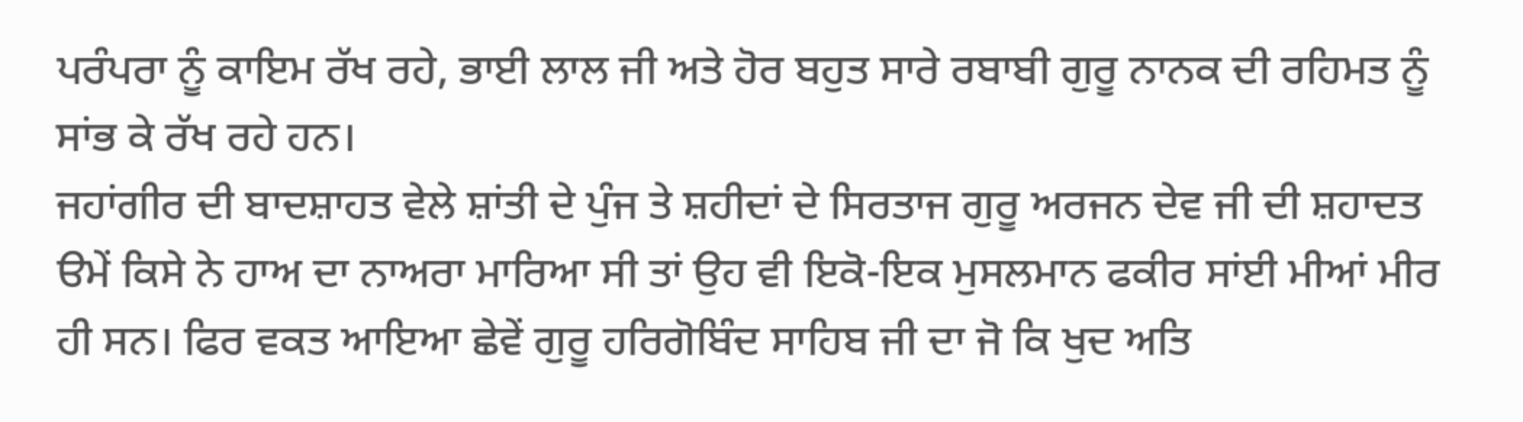ਪਰੰਪਰਾ ਨੂੰ ਕਾਇਮ ਰੱਖ ਰਹੇ, ਭਾਈ ਲਾਲ ਜੀ ਅਤੇ ਹੋਰ ਬਹੁਤ ਸਾਰੇ ਰਬਾਬੀ ਗੁਰੂ ਨਾਨਕ ਦੀ ਰਹਿਮਤ ਨੂੰ ਸਾਂਭ ਕੇ ਰੱਖ ਰਹੇ ਹਨ।
ਜਹਾਂਗੀਰ ਦੀ ਬਾਦਸ਼ਾਹਤ ਵੇਲੇ ਸ਼ਾਂਤੀ ਦੇ ਪੁੰਜ ਤੇ ਸ਼ਹੀਦਾਂ ਦੇ ਸਿਰਤਾਜ ਗੁਰੂ ਅਰਜਨ ਦੇਵ ਜੀ ਦੀ ਸ਼ਹਾਦਤ ੳਮੇਂ ਕਿਸੇ ਨੇ ਹਾਅ ਦਾ ਨਾਅਰਾ ਮਾਰਿਆ ਸੀ ਤਾਂ ਉਹ ਵੀ ਇਕੋ-ਇਕ ਮੁਸਲਮਾਨ ਫਕੀਰ ਸਾਂਈ ਮੀਆਂ ਮੀਰ ਹੀ ਸਨ। ਫਿਰ ਵਕਤ ਆਇਆ ਛੇਵੇਂ ਗੁਰੂ ਹਰਿਗੋਬਿੰਦ ਸਾਹਿਬ ਜੀ ਦਾ ਜੋ ਕਿ ਖੁਦ ਅਤਿ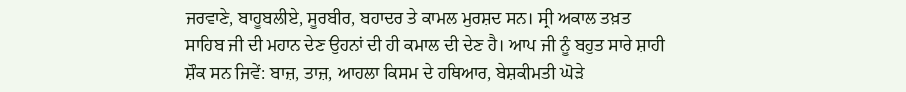ਜਰਵਾਣੇ, ਬਾਹੂਬਲੀਏ, ਸੂਰਬੀਰ, ਬਹਾਦਰ ਤੇ ਕਾਮਲ ਮੁਰਸ਼ਦ ਸਨ। ਸ੍ਰੀ ਅਕਾਲ ਤਖ਼ਤ ਸਾਹਿਬ ਜੀ ਦੀ ਮਹਾਨ ਦੇਣ ਉਹਨਾਂ ਦੀ ਹੀ ਕਮਾਲ ਦੀ ਦੇਣ ਹੈ। ਆਪ ਜੀ ਨੂੰ ਬਹੁਤ ਸਾਰੇ ਸ਼ਾਹੀ ਸ਼ੌਕ ਸਨ ਜਿਵੇਂ: ਬਾਜ਼, ਤਾਜ਼, ਆਹਲਾ ਕਿਸਮ ਦੇ ਹਥਿਆਰ, ਬੇਸ਼ਕੀਮਤੀ ਘੋੜੇ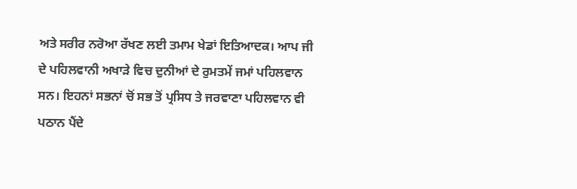ਅਤੇ ਸਰੀਰ ਨਰੋਆ ਰੱਖਣ ਲਈ ਤਮਾਮ ਖੇਡਾਂ ਇਤਿਆਦਕ। ਆਪ ਜੀ ਦੇ ਪਹਿਲਵਾਨੀ ਅਖਾੜੇ ਵਿਚ ਦੁਨੀਆਂ ਦੇ ਰੁਮਤਮੇਂ ਜਮਾਂ ਪਹਿਲਵਾਨ ਸਨ। ਇਹਨਾਂ ਸਭਨਾਂ ਚੋਂ ਸਭ ਤੋਂ ਪ੍ਰਸਿਧ ਤੇ ਜਰਵਾਣਾ ਪਹਿਲਵਾਨ ਵੀ ਪਠਾਨ ਪੈਂਦੇ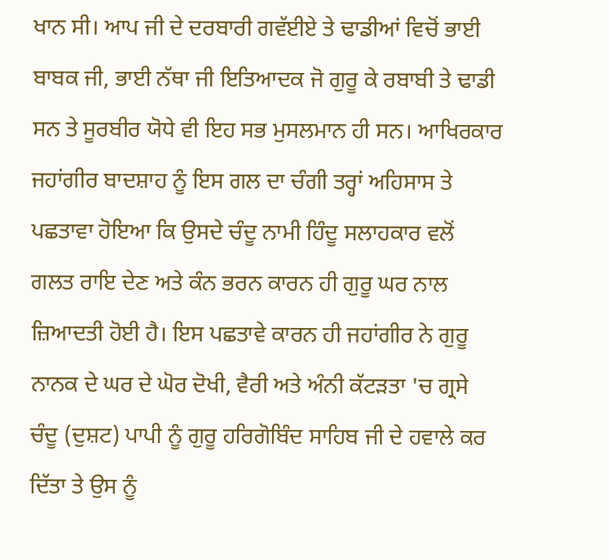ਖਾਨ ਸੀ। ਆਪ ਜੀ ਦੇ ਦਰਬਾਰੀ ਗਵੱਈਏ ਤੇ ਢਾਡੀਆਂ ਵਿਚੋਂ ਭਾਈ ਬਾਬਕ ਜੀ, ਭਾਈ ਨੱਥਾ ਜੀ ਇਤਿਆਦਕ ਜੋ ਗੁਰੂ ਕੇ ਰਬਾਬੀ ਤੇ ਢਾਡੀ ਸਨ ਤੇ ਸੂਰਬੀਰ ਯੋਧੇ ਵੀ ਇਹ ਸਭ ਮੁਸਲਮਾਨ ਹੀ ਸਨ। ਆਖਿਰਕਾਰ ਜਹਾਂਗੀਰ ਬਾਦਸ਼ਾਹ ਨੂੰ ਇਸ ਗਲ ਦਾ ਚੰਗੀ ਤਰ੍ਹਾਂ ਅਹਿਸਾਸ ਤੇ ਪਛਤਾਵਾ ਹੋਇਆ ਕਿ ਉਸਦੇ ਚੰਦੂ ਨਾਮੀ ਹਿੰਦੂ ਸਲਾਹਕਾਰ ਵਲੋਂ ਗਲਤ ਰਾਇ ਦੇਣ ਅਤੇ ਕੰਨ ਭਰਨ ਕਾਰਨ ਹੀ ਗੁਰੂ ਘਰ ਨਾਲ ਜ਼ਿਆਦਤੀ ਹੋਈ ਹੈ। ਇਸ ਪਛਤਾਵੇ ਕਾਰਨ ਹੀ ਜਹਾਂਗੀਰ ਨੇ ਗੁਰੂ ਨਾਨਕ ਦੇ ਘਰ ਦੇ ਘੋਰ ਦੋਖੀ, ਵੈਰੀ ਅਤੇ ਅੰਨੀ ਕੱਟੜਤਾ 'ਚ ਗ੍ਰਸੇ ਚੰਦੂ (ਦੁਸ਼ਟ) ਪਾਪੀ ਨੂੰ ਗੁਰੂ ਹਰਿਗੋਬਿੰਦ ਸਾਹਿਬ ਜੀ ਦੇ ਹਵਾਲੇ ਕਰ ਦਿੱਤਾ ਤੇ ਉਸ ਨੂੰ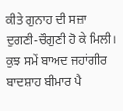ਕੀਤੇ ਗੁਨਾਹ ਦੀ ਸਜ਼ਾ ਦੁਗਣੀ-ਚੌਗੁਣੀ ਹੋ ਕੇ ਮਿਲੀ। ਕੁਝ ਸਮੇਂ ਬਾਅਦ ਜਹਾਂਗੀਰ ਬਾਦਸ਼ਾਹ ਬੀਮਾਰ ਪੈ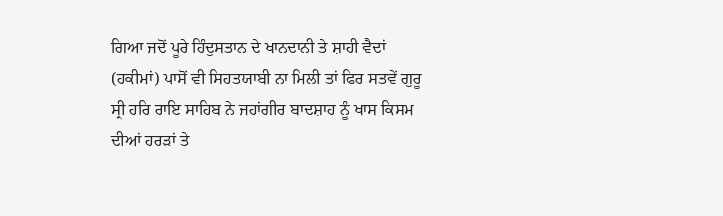ਗਿਆ ਜਦੋਂ ਪੂਰੇ ਹਿੰਦੁਸਤਾਨ ਦੇ ਖਾਨਦਾਨੀ ਤੇ ਸ਼ਾਹੀ ਵੈਦਾਂ (ਹਕੀਮਾਂ) ਪਾਸੋਂ ਵੀ ਸਿਹਤਯਾਬੀ ਨਾ ਮਿਲੀ ਤਾਂ ਫਿਰ ਸਤਵੇਂ ਗੁਰੂ ਸ੍ਰੀ ਹਰਿ ਰਾਇ ਸਾਹਿਬ ਨੇ ਜਹਾਂਗੀਰ ਬਾਦਸ਼ਾਹ ਨੂੰ ਖਾਸ ਕਿਸਮ ਦੀਆਂ ਹਰੜਾਂ ਤੇ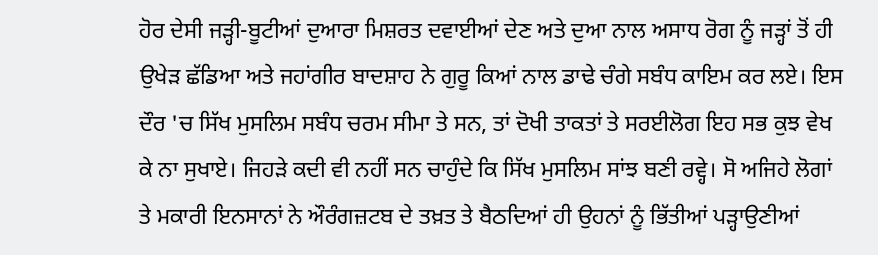ਹੋਰ ਦੇਸੀ ਜੜ੍ਹੀ-ਬੂਟੀਆਂ ਦੁਆਰਾ ਮਿਸ਼ਰਤ ਦਵਾਈਆਂ ਦੇਣ ਅਤੇ ਦੁਆ ਨਾਲ ਅਸਾਧ ਰੋਗ ਨੂੰ ਜੜ੍ਹਾਂ ਤੋਂ ਹੀ ਉਖੇੜ ਛੱਡਿਆ ਅਤੇ ਜਹਾਂਗੀਰ ਬਾਦਸ਼ਾਹ ਨੇ ਗੁਰੂ ਕਿਆਂ ਨਾਲ ਡਾਢੇ ਚੰਗੇ ਸਬੰਧ ਕਾਇਮ ਕਰ ਲਏ। ਇਸ ਦੌਰ 'ਚ ਸਿੱਖ ਮੁਸਲਿਮ ਸਬੰਧ ਚਰਮ ਸੀਮਾ ਤੇ ਸਨ, ਤਾਂ ਦੋਖੀ ਤਾਕਤਾਂ ਤੇ ਸਰਈਲੋਗ ਇਹ ਸਭ ਕੁਝ ਵੇਖ ਕੇ ਨਾ ਸੁਖਾਏ। ਜਿਹੜੇ ਕਦੀ ਵੀ ਨਹੀਂ ਸਨ ਚਾਹੁੰਦੇ ਕਿ ਸਿੱਖ ਮੁਸਲਿਮ ਸਾਂਝ ਬਣੀ ਰਵ੍ਹੇ। ਸੋ ਅਜਿਹੇ ਲੋਗਾਂ ਤੇ ਮਕਾਰੀ ਇਨਸਾਨਾਂ ਨੇ ਔਰੰਗਜ਼ਟਬ ਦੇ ਤਖ਼ਤ ਤੇ ਬੈਠਦਿਆਂ ਹੀ ਉਹਨਾਂ ਨੂੰ ਭਿੱਤੀਆਂ ਪੜ੍ਹਾਉਣੀਆਂ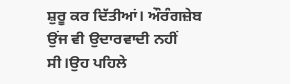ਸ਼ੁਰੂ ਕਰ ਦਿੱਤੀਆਂ। ਔਰੰਗਜ਼ੇਬ ਉਂਜ ਵੀ ਉਦਾਰਵਾਦੀ ਨਹੀਂ ਸੀ।ਉਹ ਪਹਿਲੇ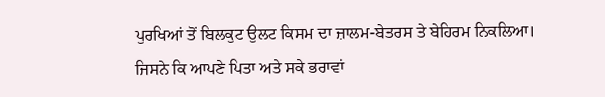ਪੁਰਖਿਆਂ ਤੋਂ ਬਿਲਕੁਟ ਉਲਟ ਕਿਸਮ ਦਾ ਜ਼ਾਲਮ-ਬੇਤਰਸ ਤੇ ਬੇਹਿਰਮ ਨਿਕਲਿਆ। ਜਿਸਨੇ ਕਿ ਆਪਣੇ ਪਿਤਾ ਅਤੇ ਸਕੇ ਭਰਾਵਾਂ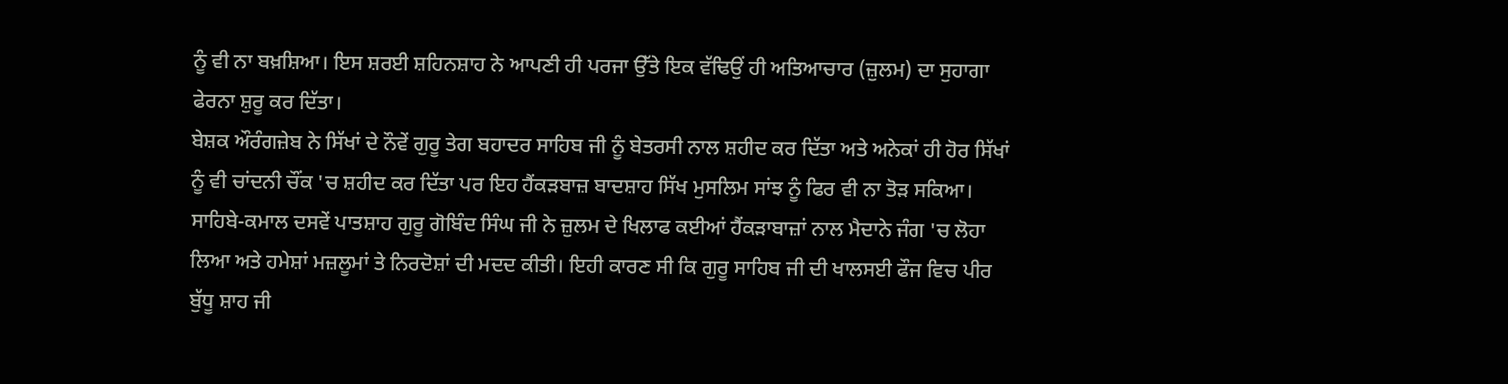ਨੂੰ ਵੀ ਨਾ ਬਖ਼ਸ਼ਿਆ। ਇਸ ਸ਼ਰਈ ਸ਼ਹਿਨਸ਼ਾਹ ਨੇ ਆਪਣੀ ਹੀ ਪਰਜਾ ਉੱਤੇ ਇਕ ਵੱਢਿਉਂ ਹੀ ਅਤਿਆਚਾਰ (ਜ਼ੁਲਮ) ਦਾ ਸੁਹਾਗਾ ਫੇਰਨਾ ਸ਼ੁਰੂ ਕਰ ਦਿੱਤਾ।
ਬੇਸ਼ਕ ਔਰੰਗਜ਼ੇਬ ਨੇ ਸਿੱਖਾਂ ਦੇ ਨੌਵੇਂ ਗੁਰੂ ਤੇਗ ਬਹਾਦਰ ਸਾਹਿਬ ਜੀ ਨੂੰ ਬੇਤਰਸੀ ਨਾਲ ਸ਼ਹੀਦ ਕਰ ਦਿੱਤਾ ਅਤੇ ਅਨੇਕਾਂ ਹੀ ਹੋਰ ਸਿੱਖਾਂ ਨੂੰ ਵੀ ਚਾਂਦਨੀ ਚੌਂਕ 'ਚ ਸ਼ਹੀਦ ਕਰ ਦਿੱਤਾ ਪਰ ਇਹ ਹੈਂਕੜਬਾਜ਼ ਬਾਦਸ਼ਾਹ ਸਿੱਖ ਮੁਸਲਿਮ ਸਾਂਝ ਨੂੰ ਫਿਰ ਵੀ ਨਾ ਤੋੜ ਸਕਿਆ। ਸਾਹਿਬੇ-ਕਮਾਲ ਦਸਵੇਂ ਪਾਤਸ਼ਾਹ ਗੁਰੂ ਗੋਬਿੰਦ ਸਿੰਘ ਜੀ ਨੇ ਜ਼ੁਲਮ ਦੇ ਖਿਲਾਫ ਕਈਆਂ ਹੈਂਕੜਾਬਾਜ਼ਾਂ ਨਾਲ ਮੈਦਾਨੇ ਜੰਗ 'ਚ ਲੋਹਾ ਲਿਆ ਅਤੇ ਹਮੇਸ਼ਾਂ ਮਜ਼ਲੂਮਾਂ ਤੇ ਨਿਰਦੋਸ਼ਾਂ ਦੀ ਮਦਦ ਕੀਤੀ। ਇਹੀ ਕਾਰਣ ਸੀ ਕਿ ਗੁਰੂ ਸਾਹਿਬ ਜੀ ਦੀ ਖਾਲਸਈ ਫੌਜ ਵਿਚ ਪੀਰ ਬੁੱਧੂ ਸ਼ਾਹ ਜੀ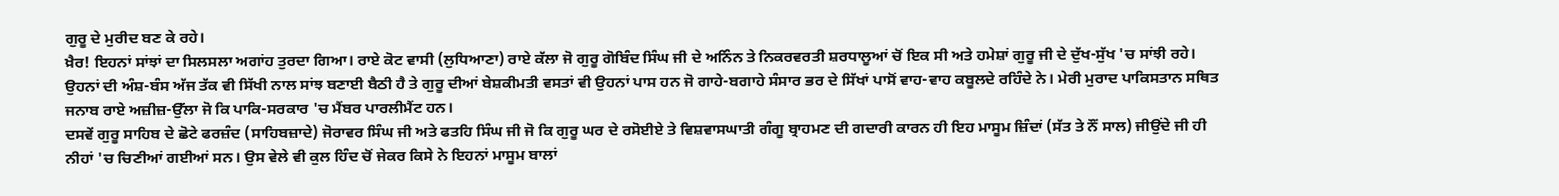ਗੁਰੂ ਦੇ ਮੁਰੀਦ ਬਣ ਕੇ ਰਹੇ।
ਖ਼ੈਰ! ਇਹਨਾਂ ਸਾਂਝਾਂ ਦਾ ਸਿਲਸਲਾ ਅਗਾਂਹ ਤੁਰਦਾ ਗਿਆ। ਰਾਏ ਕੋਟ ਵਾਸੀ (ਲੁਧਿਆਣਾ) ਰਾਏ ਕੱਲਾ ਜੋ ਗੁਰੂ ਗੋਬਿੰਦ ਸਿੰਘ ਜੀ ਦੇ ਅਨਿੰਨ ਤੇ ਨਿਕਰਵਰਤੀ ਸ਼ਰਧਾਲੂਆਂ ਚੋਂ ਇਕ ਸੀ ਅਤੇ ਹਮੇਸ਼ਾਂ ਗੁਰੂ ਜੀ ਦੇ ਦੁੱਖ-ਸੁੱਖ 'ਚ ਸਾਂਝੀ ਰਹੇ। ਉਹਨਾਂ ਦੀ ਅੰਸ਼-ਬੰਸ ਅੱਜ ਤੱਕ ਵੀ ਸਿੱਖੀ ਨਾਲ ਸਾਂਝ ਬਣਾਈ ਬੈਠੀ ਹੈ ਤੇ ਗੁਰੂ ਦੀਆਂ ਬੇਸ਼ਕੀਮਤੀ ਵਸਤਾਂ ਵੀ ਉਹਨਾਂ ਪਾਸ ਹਨ ਜੋ ਗਾਹੇ-ਬਗਾਹੇ ਸੰਸਾਰ ਭਰ ਦੇ ਸਿੱਖਾਂ ਪਾਸੋਂ ਵਾਹ-ਵਾਹ ਕਬੂਲਦੇ ਰਹਿੰਦੇ ਨੇ। ਮੇਰੀ ਮੁਰਾਦ ਪਾਕਿਸਤਾਨ ਸਥਿਤ ਜਨਾਬ ਰਾਏ ਅਜ਼ੀਜ਼-ਉੱਲਾ ਜੋ ਕਿ ਪਾਕਿ-ਸਰਕਾਰ 'ਚ ਮੈਂਬਰ ਪਾਰਲੀਮੈਂਟ ਹਨ।
ਦਸਵੇਂ ਗੁਰੂ ਸਾਹਿਬ ਦੇ ਛੋਟੇ ਫਰਜ਼ੰਦ (ਸਾਹਿਬਜ਼ਾਦੇ) ਜੋਰਾਵਰ ਸਿੰਘ ਜੀ ਅਤੇ ਫਤਹਿ ਸਿੰਘ ਜੀ ਜੋ ਕਿ ਗੁਰੂ ਘਰ ਦੇ ਰਸੋਈਏ ਤੇ ਵਿਸ਼ਵਾਸਘਾਤੀ ਗੰਗੂ ਬ੍ਰਾਹਮਣ ਦੀ ਗਦਾਰੀ ਕਾਰਨ ਹੀ ਇਹ ਮਾਸੂਮ ਜ਼ਿੰਦਾਂ (ਸੱਤ ਤੇ ਨੌਂ ਸਾਲ) ਜੀਉਂਦੇ ਜੀ ਹੀ ਨੀਹਾਂ 'ਚ ਚਿਣੀਆਂ ਗਈਆਂ ਸਨ। ਉਸ ਵੇਲੇ ਵੀ ਕੁਲ ਹਿੰਦ ਚੋਂ ਜੇਕਰ ਕਿਸੇ ਨੇ ਇਹਨਾਂ ਮਾਸੂਮ ਬਾਲਾਂ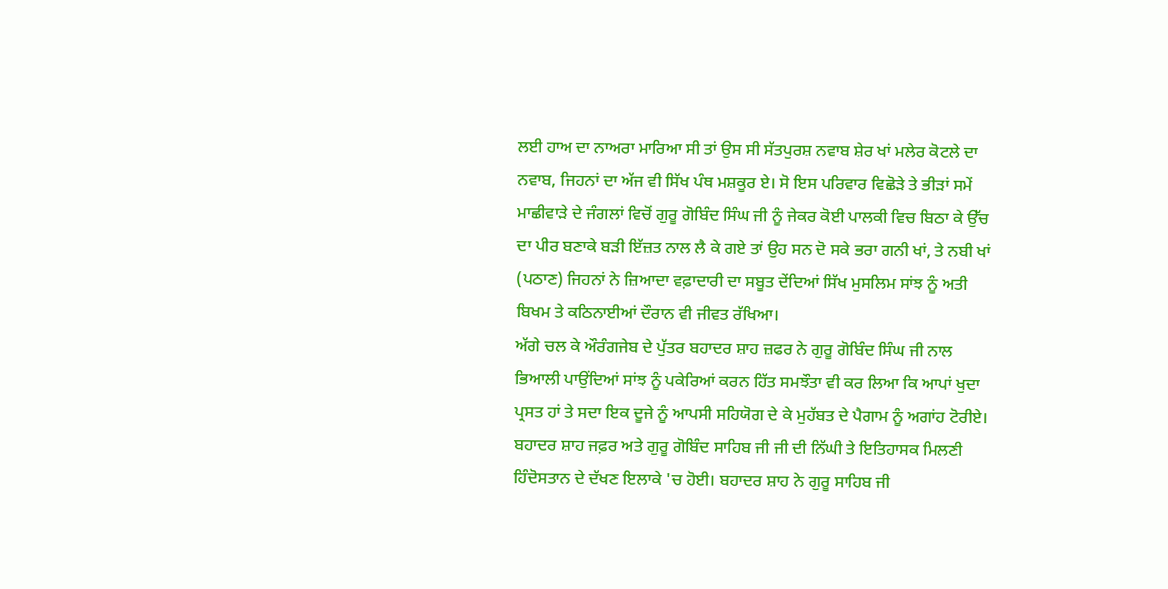ਲਈ ਹਾਅ ਦਾ ਨਾਅਰਾ ਮਾਰਿਆ ਸੀ ਤਾਂ ਉਸ ਸੀ ਸੱਤਪੁਰਸ਼ ਨਵਾਬ ਸ਼ੇਰ ਖਾਂ ਮਲੇਰ ਕੋਟਲੇ ਦਾ ਨਵਾਬ, ਜਿਹਨਾਂ ਦਾ ਅੱਜ ਵੀ ਸਿੱਖ ਪੰਥ ਮਸ਼ਕੂਰ ਏ। ਸੋ ਇਸ ਪਰਿਵਾਰ ਵਿਛੋੜੇ ਤੇ ਭੀੜਾਂ ਸਮੇਂ ਮਾਛੀਵਾੜੇ ਦੇ ਜੰਗਲਾਂ ਵਿਚੋਂ ਗੁਰੂ ਗੋਬਿੰਦ ਸਿੰਘ ਜੀ ਨੂੰ ਜੇਕਰ ਕੋਈ ਪਾਲਕੀ ਵਿਚ ਬਿਠਾ ਕੇ ਉੱਚ ਦਾ ਪੀਰ ਬਣਾਕੇ ਬੜੀ ਇੱਜ਼ਤ ਨਾਲ ਲੈ ਕੇ ਗਏ ਤਾਂ ਉਹ ਸਨ ਦੋ ਸਕੇ ਭਰਾ ਗਨੀ ਖਾਂ, ਤੇ ਨਬੀ ਖਾਂ (ਪਠਾਣ) ਜਿਹਨਾਂ ਨੇ ਜ਼ਿਆਦਾ ਵਫ਼ਾਦਾਰੀ ਦਾ ਸਬੂਤ ਦੇਂਦਿਆਂ ਸਿੱਖ ਮੁਸਲਿਮ ਸਾਂਝ ਨੂੰ ਅਤੀ ਬਿਖਮ ਤੇ ਕਠਿਨਾਈਆਂ ਦੌਰਾਨ ਵੀ ਜੀਵਤ ਰੱਖਿਆ।
ਅੱਗੇ ਚਲ ਕੇ ਔਰੰਗਜੇਬ ਦੇ ਪੁੱਤਰ ਬਹਾਦਰ ਸ਼ਾਹ ਜ਼ਫਰ ਨੇ ਗੁਰੂ ਗੋਬਿੰਦ ਸਿੰਘ ਜੀ ਨਾਲ ਭਿਆਲੀ ਪਾਉਂਦਿਆਂ ਸਾਂਝ ਨੂੰ ਪਕੇਰਿਆਂ ਕਰਨ ਹਿੱਤ ਸਮਝੌਤਾ ਵੀ ਕਰ ਲਿਆ ਕਿ ਆਪਾਂ ਖੁਦਾ ਪ੍ਰਸਤ ਹਾਂ ਤੇ ਸਦਾ ਇਕ ਦੂਜੇ ਨੂੰ ਆਪਸੀ ਸਹਿਯੋਗ ਦੇ ਕੇ ਮੁਹੱਬਤ ਦੇ ਪੈਗਾਮ ਨੂੰ ਅਗਾਂਹ ਟੋਰੀਏ। ਬਹਾਦਰ ਸ਼ਾਹ ਜਫ਼ਰ ਅਤੇ ਗੁਰੂ ਗੋਬਿੰਦ ਸਾਹਿਬ ਜੀ ਜੀ ਦੀ ਨਿੱਘੀ ਤੇ ਇਤਿਹਾਸਕ ਮਿਲਣੀ ਹਿੰਦੋਸਤਾਨ ਦੇ ਦੱਖਣ ਇਲਾਕੇ 'ਚ ਹੋਈ। ਬਹਾਦਰ ਸ਼ਾਹ ਨੇ ਗੁਰੂ ਸਾਹਿਬ ਜੀ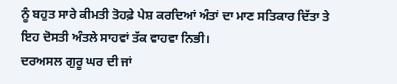ਨੂੰ ਬਹੁਤ ਸਾਰੇ ਕੀਮਤੀ ਤੋਹਫ਼ੇ ਪੇਸ਼ ਕਰਦਿਆਂ ਅੰਤਾਂ ਦਾ ਮਾਣ ਸਤਿਕਾਰ ਦਿੱਤਾ ਤੇ ਇਹ ਦੋਸਤੀ ਅੰਤਲੇ ਸਾਹਵਾਂ ਤੱਕ ਵਾਹਵਾ ਨਿਭੀ।
ਦਰਅਸਲ ਗੁਰੂ ਘਰ ਦੀ ਜਾਂ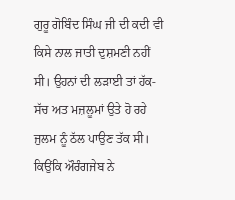ਗੁਰੂ ਗੋਬਿੰਦ ਸਿੰਘ ਜੀ ਦੀ ਕਦੀ ਵੀ ਕਿਸੇ ਨਾਲ ਜਾਤੀ ਦੁਸ਼ਮਣੀ ਨਹੀਂ ਸੀ। ਉਹਨਾਂ ਦੀ ਲੜਾਈ ਤਾਂ ਹੱਕ-ਸੱਚ ਅਤ ਮਜ਼ਲੂਮਾਂ ਉਤੇ ਹੋ ਰਹੇ ਜੁਲਮ ਨੂੰ ਠੱਲ ਪਾਉਣ ਤੱਕ ਸੀ। ਕਿਉਂਕਿ ਔਰੰਗਜੇਬ ਨੇ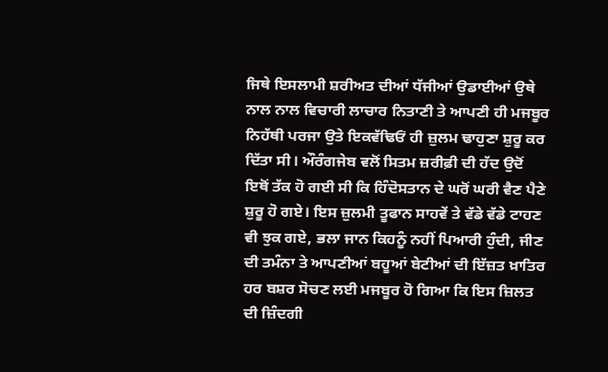ਜਿਥੇ ਇਸਲਾਮੀ ਸ਼ਰੀਅਤ ਦੀਆਂ ਧੱਜੀਆਂ ਉਡਾਈਆਂ ਉਥੇ ਨਾਲ ਨਾਲ ਵਿਚਾਰੀ ਲਾਚਾਰ ਨਿਤਾਣੀ ਤੇ ਆਪਣੀ ਹੀ ਮਜਬੂਰ ਨਿਹੱਥੀ ਪਰਜਾ ਉਤੇ ਇਕਵੱਢਿਓਂ ਹੀ ਜ਼ੁਲਮ ਢਾਹੁਣਾ ਸ਼ੁਰੂ ਕਰ ਦਿੱਤਾ ਸੀ। ਔਰੰਗਜੇਬ ਵਲੋਂ ਸਿਤਮ ਜ਼ਰੀਫ਼ੀ ਦੀ ਹੱਦ ਉਦੋਂ ਇਥੋਂ ਤੱਕ ਹੋ ਗਈ ਸੀ ਕਿ ਹਿੰਦੋਸਤਾਨ ਦੇ ਘਰੋਂ ਘਰੀ ਵੈਣ ਪੈਣੇ ਸ਼ੁਰੂ ਹੋ ਗਏ। ਇਸ ਜ਼ੁਲਮੀ ਤੂਫਾਨ ਸਾਹਵੇਂ ਤੇ ਵੱਡੇ ਵੱਡੇ ਟਾਹਣ ਵੀ ਝੁਕ ਗਏ, ਭਲਾ ਜਾਨ ਕਿਹਨੂੰ ਨਹੀਂ ਪਿਆਰੀ ਹੁੰਦੀ, ਜੀਣ ਦੀ ਤਮੰਨਾ ਤੇ ਆਪਣੀਆਂ ਬਹੂਆਂ ਬੇਟੀਆਂ ਦੀ ਇੱਜ਼ਤ ਖ਼ਾਤਿਰ ਹਰ ਬਸ਼ਰ ਸੋਚਣ ਲਈ ਮਜਬੂਰ ਹੋ ਗਿਆ ਕਿ ਇਸ ਜ਼ਿਲਤ ਦੀ ਜ਼ਿੰਦਗੀ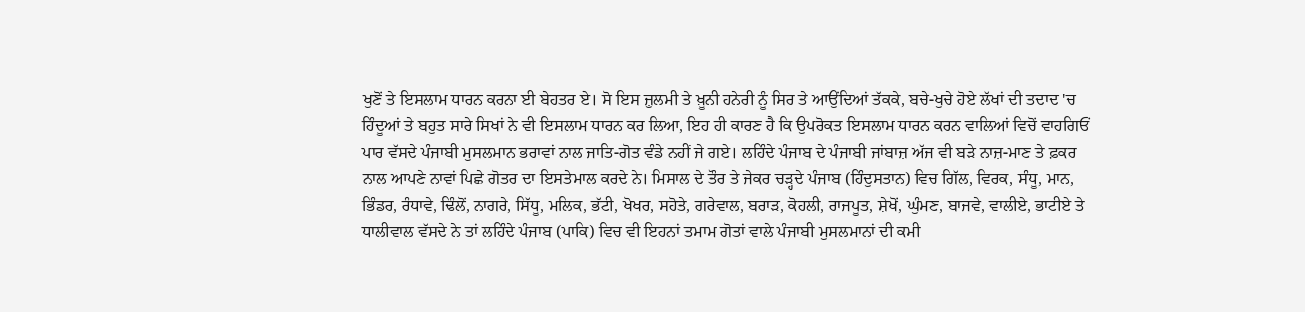ਖੁਣੋਂ ਤੇ ਇਸਲਾਮ ਧਾਰਨ ਕਰਨਾ ਈ ਬੇਹਤਰ ਏ। ਸੋ ਇਸ ਜ਼ੁਲਮੀ ਤੇ ਖ਼ੂਨੀ ਹਨੇਰੀ ਨੂੰ ਸਿਰ ਤੇ ਆਉਂਦਿਆਂ ਤੱਕਕੇ, ਬਚੇ-ਖੁਚੇ ਹੋਏ ਲੱਖਾਂ ਦੀ ਤਦਾਦ 'ਚ ਹਿੰਦੂਆਂ ਤੇ ਬਹੁਤ ਸਾਰੇ ਸਿਖਾਂ ਨੇ ਵੀ ਇਸਲਾਮ ਧਾਰਨ ਕਰ ਲਿਆ, ਇਹ ਹੀ ਕਾਰਣ ਹੈ ਕਿ ਉਪਰੋਕਤ ਇਸਲਾਮ ਧਾਰਨ ਕਰਨ ਵਾਲਿਆਂ ਵਿਚੋਂ ਵਾਹਗਿਓਂ ਪਾਰ ਵੱਸਦੇ ਪੰਜਾਬੀ ਮੁਸਲਮਾਨ ਭਰਾਵਾਂ ਨਾਲ ਜਾਤਿ-ਗੋਤ ਵੰਡੇ ਨਹੀਂ ਜੇ ਗਏ। ਲਹਿੰਦੇ ਪੰਜਾਬ ਦੇ ਪੰਜਾਬੀ ਜਾਂਬਾਜ਼ ਅੱਜ ਵੀ ਬੜੇ ਨਾਜ਼-ਮਾਣ ਤੇ ਫ਼ਕਰ ਨਾਲ ਆਪਣੇ ਨਾਵਾਂ ਪਿਛੇ ਗੋਤਰ ਦਾ ਇਸਤੇਮਾਲ ਕਰਦੇ ਨੇ। ਮਿਸਾਲ ਦੇ ਤੌਰ ਤੇ ਜੇਕਰ ਚੜ੍ਹਦੇ ਪੰਜਾਬ (ਹਿੰਦੁਸਤਾਨ) ਵਿਚ ਗਿੱਲ, ਵਿਰਕ, ਸੰਧੂ, ਮਾਨ, ਭਿੰਡਰ, ਰੰਧਾਵੇ, ਢਿੰਲੋਂ, ਨਾਗਰੇ, ਸਿੱਧੂ, ਮਲਿਕ, ਭੱਟੀ, ਖੋਖਰ, ਸਹੋਤੇ, ਗਰੇਵਾਲ, ਬਰਾੜ, ਕੋਹਲੀ, ਰਾਜਪੂਤ, ਸ਼ੇਖੋਂ, ਘੁੰਮਣ, ਬਾਜਵੇ, ਵਾਲੀਏ, ਭਾਟੀਏ ਤੇ ਧਾਲੀਵਾਲ ਵੱਸਦੇ ਨੇ ਤਾਂ ਲਹਿੰਦੇ ਪੰਜਾਬ (ਪਾਕਿ) ਵਿਚ ਵੀ ਇਹਨਾਂ ਤਮਾਮ ਗੋਤਾਂ ਵਾਲੇ ਪੰਜਾਬੀ ਮੁਸਲਮਾਨਾਂ ਦੀ ਕਮੀ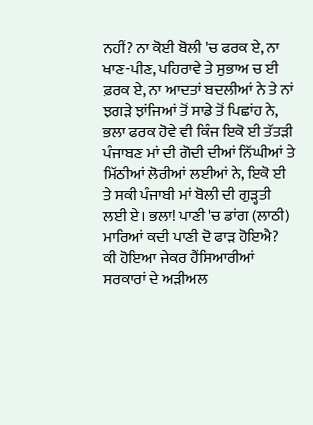ਨਹੀਂ? ਨਾ ਕੋਈ ਬੋਲੀ 'ਚ ਫਰਕ ਏ, ਨਾ ਖਾਣ-ਪੀਣ, ਪਹਿਰਾਵੇ ਤੇ ਸੁਭਾਅ ਚ ਈ ਫ਼ਰਕ ਏ, ਨਾ ਆਦਤਾਂ ਬਦਲੀਆਂ ਨੇ ਤੇ ਨਾਂ ਝਗੜੇ ਝਾਂਜਿਆਂ ਤੋਂ ਸਾਡੇ ਤੋਂ ਪਿਛਾਂਹ ਨੇ, ਭਲਾ ਫਰਕ ਹੋਵੇ ਵੀ ਕਿੰਜ ਇਕੋ ਈ ਤੱਤੜੀ ਪੰਜਾਬਣ ਮਾਂ ਦੀ ਗੋਦੀ ਦੀਆਂ ਨਿੱਘੀਆਂ ਤੇ ਮਿੱਠੀਆਂ ਲੋਰੀਆਂ ਲਈਆਂ ਨੇ, ਇਕੋ ਈ ਤੇ ਸਕੀ ਪੰਜਾਬੀ ਮਾਂ ਬੋਲੀ ਦੀ ਗੁੜ੍ਹਤੀ ਲਈ ਏ। ਭਲਾ! ਪਾਣੀ 'ਚ ਡਾਂਗ (ਲਾਠੀ) ਮਾਰਿਆਂ ਕਦੀ ਪਾਣੀ ਦੋ ਫਾੜ ਹੋਇਐ? ਕੀ ਹੋਇਆ ਜੇਕਰ ਹੈਂਸਿਆਰੀਆਂ ਸਰਕਾਰਾਂ ਦੇ ਅੜੀਅਲ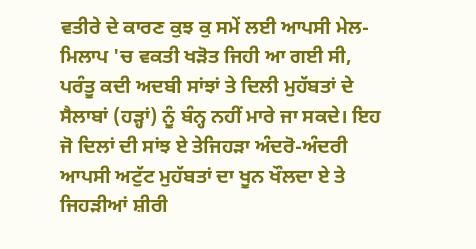ਵਤੀਰੇ ਦੇ ਕਾਰਣ ਕੁਝ ਕੁ ਸਮੇਂ ਲਈ ਆਪਸੀ ਮੇਲ-ਮਿਲਾਪ 'ਚ ਵਕਤੀ ਖੜੋਤ ਜਿਹੀ ਆ ਗਈ ਸੀ, ਪਰੰਤੂ ਕਦੀ ਅਦਬੀ ਸਾਂਝਾਂ ਤੇ ਦਿਲੀ ਮੁਹੱਬਤਾਂ ਦੇ ਸੈਲਾਬਾਂ (ਹੜ੍ਹਾਂ) ਨੂੰ ਬੰਨ੍ਹ ਨਹੀਂ ਮਾਰੇ ਜਾ ਸਕਦੇ। ਇਹ ਜੋ ਦਿਲਾਂ ਦੀ ਸਾਂਝ ਏ ਤੇਜਿਹੜਾ ਅੰਦਰੋ-ਅੰਦਰੀ ਆਪਸੀ ਅਟੁੱਟ ਮੁਹੱਬਤਾਂ ਦਾ ਖੂਨ ਖੌਲਦਾ ਏ ਤੇ ਜਿਹੜੀਆਂ ਸ਼ੀਰੀ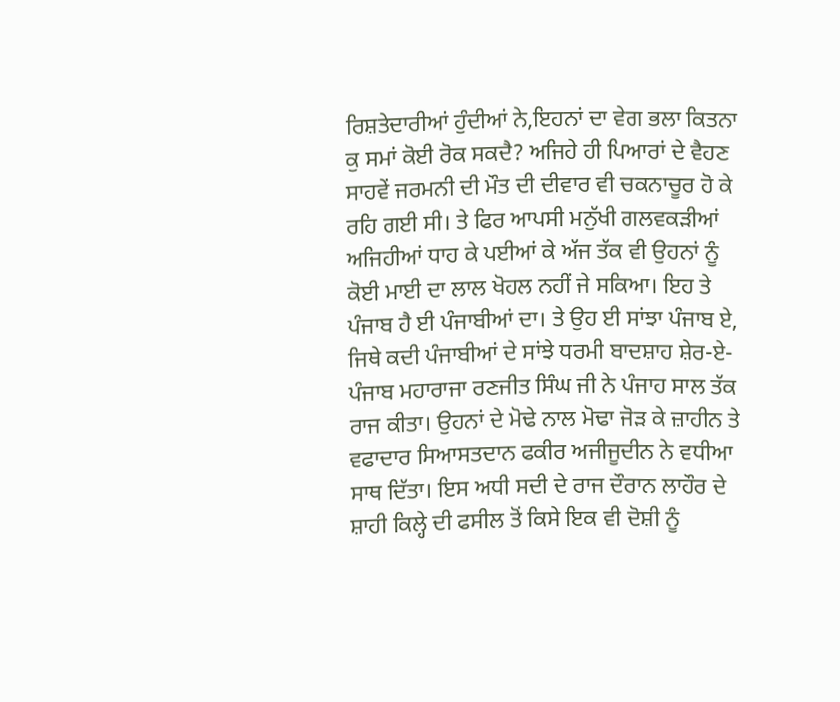ਰਿਸ਼ਤੇਦਾਰੀਆਂ ਹੁੰਦੀਆਂ ਨੇ,ਇਹਨਾਂ ਦਾ ਵੇਗ ਭਲਾ ਕਿਤਨਾ ਕੁ ਸਮਾਂ ਕੋਈ ਰੋਕ ਸਕਦੈ? ਅਜਿਹੇ ਹੀ ਪਿਆਰਾਂ ਦੇ ਵੈਹਣ ਸਾਹਵੇਂ ਜਰਮਨੀ ਦੀ ਮੌਤ ਦੀ ਦੀਵਾਰ ਵੀ ਚਕਨਾਚੂਰ ਹੋ ਕੇ ਰਹਿ ਗਈ ਸੀ। ਤੇ ਫਿਰ ਆਪਸੀ ਮਨੁੱਖੀ ਗਲਵਕੜੀਆਂ ਅਜਿਹੀਆਂ ਧਾਹ ਕੇ ਪਈਆਂ ਕੇ ਅੱਜ ਤੱਕ ਵੀ ਉਹਨਾਂ ਨੂੰ ਕੋਈ ਮਾਈ ਦਾ ਲਾਲ ਖੋਹਲ ਨਹੀਂ ਜੇ ਸਕਿਆ। ਇਹ ਤੇ ਪੰਜਾਬ ਹੈ ਈ ਪੰਜਾਬੀਆਂ ਦਾ। ਤੇ ਉਹ ਈ ਸਾਂਝਾ ਪੰਜਾਬ ਏ, ਜਿਥੇ ਕਦੀ ਪੰਜਾਬੀਆਂ ਦੇ ਸਾਂਝੇ ਧਰਮੀ ਬਾਦਸ਼ਾਹ ਸ਼ੇਰ-ਏ-ਪੰਜਾਬ ਮਹਾਰਾਜਾ ਰਣਜੀਤ ਸਿੰਘ ਜੀ ਨੇ ਪੰਜਾਹ ਸਾਲ ਤੱਕ ਰਾਜ ਕੀਤਾ। ਉਹਨਾਂ ਦੇ ਮੋਢੇ ਨਾਲ ਮੋਢਾ ਜੋੜ ਕੇ ਜ਼ਾਹੀਨ ਤੇ ਵਫਾਦਾਰ ਸਿਆਸਤਦਾਨ ਫਕੀਰ ਅਜੀਜੂਦੀਨ ਨੇ ਵਧੀਆ ਸਾਥ ਦਿੱਤਾ। ਇਸ ਅਧੀ ਸਦੀ ਦੇ ਰਾਜ ਦੌਰਾਨ ਲਾਹੌਰ ਦੇ ਸ਼ਾਹੀ ਕਿਲ੍ਹੇ ਦੀ ਫਸੀਲ ਤੋਂ ਕਿਸੇ ਇਕ ਵੀ ਦੋਸ਼ੀ ਨੂੰ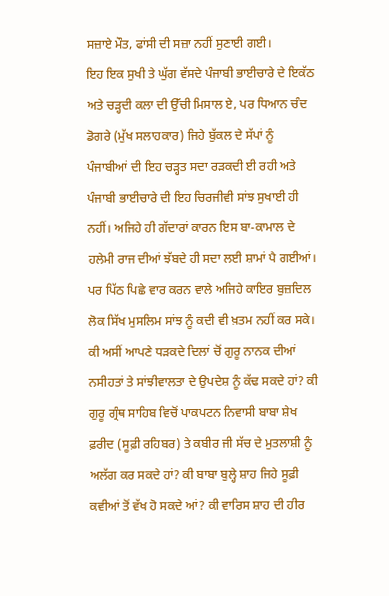ਸਜ਼ਾਏ ਮੌਤ, ਫਾਂਸੀ ਦੀ ਸਜ਼ਾ ਨਹੀਂ ਸੁਣਾਈ ਗਈ।
ਇਹ ਇਕ ਸੁਖੀ ਤੇ ਘੁੱਗ ਵੱਸਦੇ ਪੰਜਾਬੀ ਭਾਈਚਾਰੇ ਦੇ ਇਕੱਠ ਅਤੇ ਚੜ੍ਹਦੀ ਕਲਾ ਦੀ ਉੱਚੀ ਮਿਸਾਲ ਏ, ਪਰ ਧਿਆਨ ਚੰਦ ਡੋਗਰੇ (ਮੁੱਖ ਸਲਾਹਕਾਰ) ਜਿਹੇ ਬੁੱਕਲ ਦੇ ਸੱਪਾਂ ਨੂੰ ਪੰਜਾਬੀਆਂ ਦੀ ਇਹ ਚੜ੍ਹਤ ਸਦਾ ਰੜਕਦੀ ਈ ਰਹੀ ਅਤੇ ਪੰਜਾਬੀ ਭਾਈਚਾਰੇ ਦੀ ਇਹ ਚਿਰਜੀਵੀ ਸਾਂਝ ਸੁਖਾਈ ਹੀ ਨਹੀਂ। ਅਜਿਹੇ ਹੀ ਗੱਦਾਰਾਂ ਕਾਰਨ ਇਸ ਬਾ-ਕਾਮਾਲ ਦੇ ਹਲੇਮੀ ਰਾਜ ਦੀਆਂ ਝੱਬਦੇ ਹੀ ਸਦਾ ਲਈ ਸ਼ਾਮਾਂ ਪੈ ਗਈਆਂ। ਪਰ ਪਿੱਠ ਪਿਛੇ ਵਾਰ ਕਰਨ ਵਾਲੇ ਅਜਿਹੇ ਕਾਇਰ ਬੁਜ਼ਦਿਲ ਲੋਕ ਸਿੱਖ ਮੁਸਲਿਮ ਸਾਂਝ ਨੂੰ ਕਦੀ ਵੀ ਖ਼ਤਮ ਨਹੀਂ ਕਰ ਸਕੇ। ਕੀ ਅਸੀਂ ਆਪਣੇ ਧੜਕਦੇ ਦਿਲਾਂ ਚੋਂ ਗੁਰੂ ਨਾਨਕ ਦੀਆਂ ਨਸੀਹਤਾਂ ਤੇ ਸਾਂਝੀਵਾਲਤਾ ਦੇ ਉਪਦੇਸ਼ ਨੂੰ ਕੱਢ ਸਕਦੇ ਹਾਂ? ਕੀ ਗੁਰੂ ਗ੍ਰੰਥ ਸਾਹਿਬ ਵਿਚੋਂ ਪਾਕਪਟਨ ਨਿਵਾਸੀ ਬਾਬਾ ਸ਼ੇਖ ਫ਼ਰੀਦ (ਸੂਫ਼ੀ ਰਹਿਬਰ) ਤੇ ਕਬੀਰ ਜੀ ਸੱਚ ਦੇ ਮੁਤਲਾਸ਼ੀ ਨੂੰ ਅਲੱਗ ਕਰ ਸਕਦੇ ਹਾਂ? ਕੀ ਬਾਬਾ ਬੁਲ੍ਹੇ ਸ਼ਾਹ ਜਿਹੇ ਸੂਫ਼ੀ ਕਵੀਆਂ ਤੋਂ ਵੱਖ ਹੋ ਸਕਦੇ ਆਂ? ਕੀ ਵਾਰਿਸ ਸ਼ਾਹ ਦੀ ਹੀਰ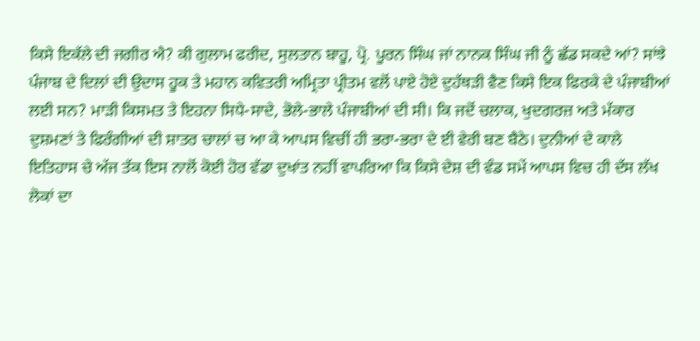ਕਿਸੇ ਇਕੱਲੇ ਦੀ ਜਗੀਰ ਐ? ਕੀ ਗੁਲਾਮ ਫਰੀਦ, ਸੁਲਤਾਨ ਬਾਹੂ, ਪ੍ਰੋ. ਪੂਰਨ ਸਿੰਘ ਜਾਂ ਨਾਨਕ ਸਿੰਘ ਜੀ ਨੂੰ ਛੱਡ ਸਕਦੇ ਆਂ? ਸਾਂਝੇ ਪੰਜਾਬ ਦੇ ਦਿਲਾਂ ਦੀ ਉਦਾਸ ਹੂਕ ਤੇ ਮਹਾਨ ਕਵਿਤਰੀ ਅਮ੍ਰਿਤਾ ਪ੍ਰੀਤਮ ਵਲੋਂ ਪਾਏ ਹੋਏ ਦੁਹੱਥੜੀ ਵੈਣ ਕਿਸੇ ਇਕ ਫਿਰਕੇ ਦੇ ਪੰਜਾਬੀਆਂ ਲਈ ਸਨ? ਮਾੜੀ ਕਿਸਮਤ ਤੇ ਇਹਨਾ ਸਿਧੇ-ਸਾਦੇ, ਭੋਲੇ-ਭਾਲੇ ਪੰਜਾਬੀਆਂ ਦੀ ਸੀ। ਕਿ ਜਦੋਂ ਚਲਾਕ, ਖੁਦਗਰਜ਼ ਅਤੇ ਮੱਕਾਰ ਦੁਸ਼ਮਣਾਂ ਤੇ ਫਿਰੰਗੀਆਂ ਦੀ ਸ਼ਾਤਰ ਚਾਲਾਂ ਚ ਆ ਕੇ ਆਪਸ ਵਿਚੀਂ ਹੀ ਭਰਾ-ਭਰਾ ਦੇ ਈ ਵੇਰੀ ਬਣ ਬੈਠੇ। ਦੁਨੀਆਂ ਦੇ ਕਾਲੇ ਇਤਿਹਾਸ ਚੇ ਅੱਜ ਤੱਕ ਇਸ ਨਾਲੋਂ ਕੋਈ ਹੋਰ ਵੱਡਾ ਦੁਖਾਂਤ ਨਹੀਂ ਵਾਪਰਿਆ ਕਿ ਕਿਸੇ ਦੇਸ਼ ਦੀ ਵੰਡ ਸਮੇਂ ਆਪਸ ਵਿਚ ਹੀ ਦੱਸ ਲੱਖ ਲੋਕਾਂ ਦਾ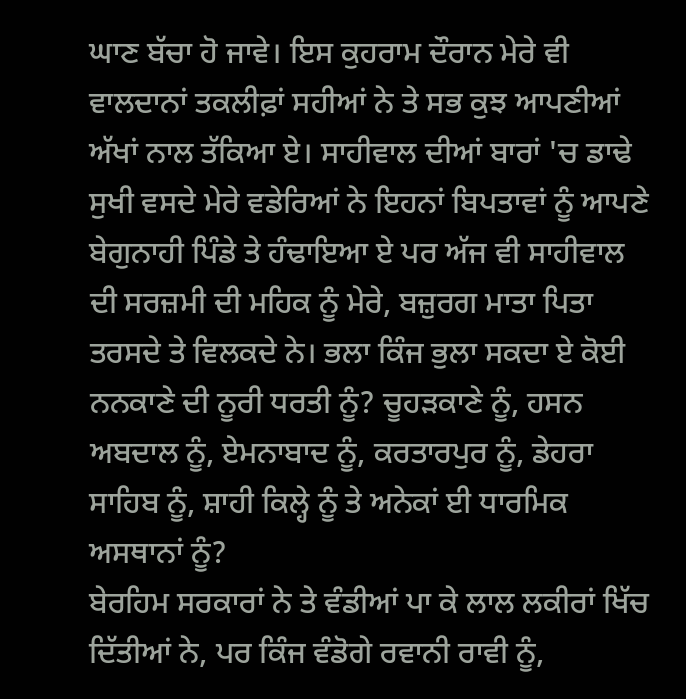ਘਾਣ ਬੱਚਾ ਹੋ ਜਾਵੇ। ਇਸ ਕੁਹਰਾਮ ਦੌਰਾਨ ਮੇਰੇ ਵੀ ਵਾਲਦਾਨਾਂ ਤਕਲੀਫ਼ਾਂ ਸਹੀਆਂ ਨੇ ਤੇ ਸਭ ਕੁਝ ਆਪਣੀਆਂ ਅੱਖਾਂ ਨਾਲ ਤੱਕਿਆ ਏ। ਸਾਹੀਵਾਲ ਦੀਆਂ ਬਾਰਾਂ 'ਚ ਡਾਢੇ ਸੁਖੀ ਵਸਦੇ ਮੇਰੇ ਵਡੇਰਿਆਂ ਨੇ ਇਹਨਾਂ ਬਿਪਤਾਵਾਂ ਨੂੰ ਆਪਣੇ ਬੇਗੁਨਾਹੀ ਪਿੰਡੇ ਤੇ ਹੰਢਾਇਆ ਏ ਪਰ ਅੱਜ ਵੀ ਸਾਹੀਵਾਲ ਦੀ ਸਰਜ਼ਮੀ ਦੀ ਮਹਿਕ ਨੂੰ ਮੇਰੇ, ਬਜ਼ੁਰਗ ਮਾਤਾ ਪਿਤਾ ਤਰਸਦੇ ਤੇ ਵਿਲਕਦੇ ਨੇ। ਭਲਾ ਕਿੰਜ ਭੁਲਾ ਸਕਦਾ ਏ ਕੋਈ ਨਨਕਾਣੇ ਦੀ ਨੂਰੀ ਧਰਤੀ ਨੂੰ? ਚੂਹੜਕਾਣੇ ਨੂੰ, ਹਸਨ ਅਬਦਾਲ ਨੂੰ, ਏਮਨਾਬਾਦ ਨੂੰ, ਕਰਤਾਰਪੁਰ ਨੂੰ, ਡੇਹਰਾ ਸਾਹਿਬ ਨੂੰ, ਸ਼ਾਹੀ ਕਿਲ੍ਹੇ ਨੂੰ ਤੇ ਅਨੇਕਾਂ ਈ ਧਾਰਮਿਕ ਅਸਥਾਨਾਂ ਨੂੰ?
ਬੇਰਹਿਮ ਸਰਕਾਰਾਂ ਨੇ ਤੇ ਵੰਡੀਆਂ ਪਾ ਕੇ ਲਾਲ ਲਕੀਰਾਂ ਖਿੱਚ ਦਿੱਤੀਆਂ ਨੇ, ਪਰ ਕਿੰਜ ਵੰਡੋਗੇ ਰਵਾਨੀ ਰਾਵੀ ਨੂੰ,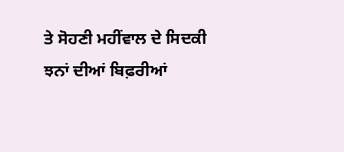ਤੇ ਸੋਹਣੀ ਮਹੀਂਵਾਲ ਦੇ ਸਿਦਕੀ ਝਨਾਂ ਦੀਆਂ ਬਿਫ਼ਰੀਆਂ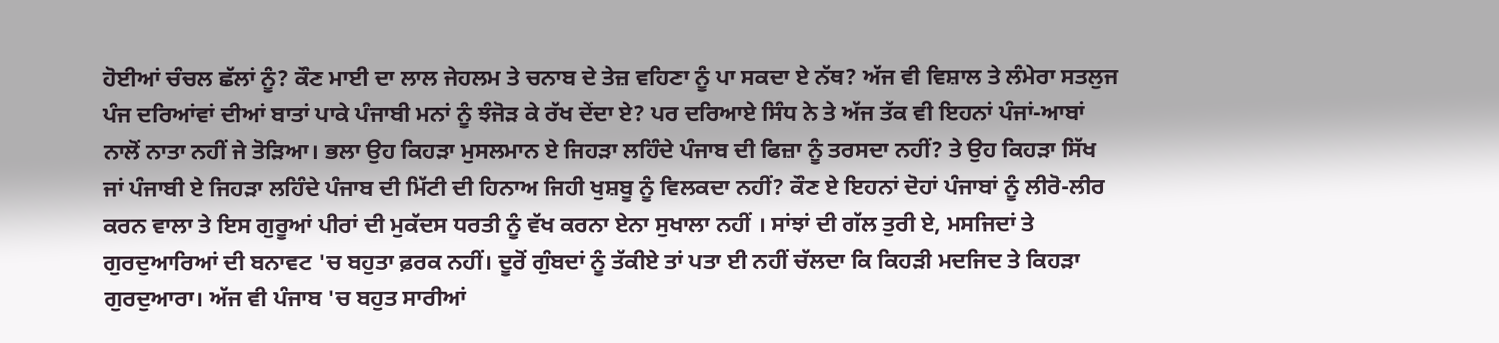ਹੋਈਆਂ ਚੰਚਲ ਛੱਲਾਂ ਨੂੰ? ਕੌਣ ਮਾਈ ਦਾ ਲਾਲ ਜੇਹਲਮ ਤੇ ਚਨਾਬ ਦੇ ਤੇਜ਼ ਵਹਿਣਾ ਨੂੰ ਪਾ ਸਕਦਾ ਏ ਨੱਥ? ਅੱਜ ਵੀ ਵਿਸ਼ਾਲ ਤੇ ਲੰਮੇਰਾ ਸਤਲੁਜ ਪੰਜ ਦਰਿਆਂਵਾਂ ਦੀਆਂ ਬਾਤਾਂ ਪਾਕੇ ਪੰਜਾਬੀ ਮਨਾਂ ਨੂੰ ਝੰਜੋੜ ਕੇ ਰੱਖ ਦੇਂਦਾ ਏ? ਪਰ ਦਰਿਆਏ ਸਿੰਧ ਨੇ ਤੇ ਅੱਜ ਤੱਕ ਵੀ ਇਹਨਾਂ ਪੰਜਾਂ-ਆਬਾਂ ਨਾਲੋਂ ਨਾਤਾ ਨਹੀਂ ਜੇ ਤੋੜਿਆ। ਭਲਾ ਉਹ ਕਿਹੜਾ ਮੁਸਲਮਾਨ ਏ ਜਿਹੜਾ ਲਹਿੰਦੇ ਪੰਜਾਬ ਦੀ ਫਿਜ਼ਾ ਨੂੰ ਤਰਸਦਾ ਨਹੀਂ? ਤੇ ਉਹ ਕਿਹੜਾ ਸਿੱਖ ਜਾਂ ਪੰਜਾਬੀ ਏ ਜਿਹੜਾ ਲਹਿੰਦੇ ਪੰਜਾਬ ਦੀ ਮਿੱਟੀ ਦੀ ਹਿਨਾਅ ਜਿਹੀ ਖੁਸ਼ਬੂ ਨੂੰ ਵਿਲਕਦਾ ਨਹੀਂ? ਕੌਣ ਏ ਇਹਨਾਂ ਦੋਹਾਂ ਪੰਜਾਬਾਂ ਨੂੰ ਲੀਰੋ-ਲੀਰ ਕਰਨ ਵਾਲਾ ਤੇ ਇਸ ਗੁਰੂਆਂ ਪੀਰਾਂ ਦੀ ਮੁਕੱਦਸ ਧਰਤੀ ਨੂੰ ਵੱਖ ਕਰਨਾ ਏਨਾ ਸੁਖਾਲਾ ਨਹੀਂ । ਸਾਂਝਾਂ ਦੀ ਗੱਲ ਤੁਰੀ ਏ, ਮਸਜਿਦਾਂ ਤੇ ਗੁਰਦੁਆਰਿਆਂ ਦੀ ਬਨਾਵਟ 'ਚ ਬਹੁਤਾ ਫ਼ਰਕ ਨਹੀਂ। ਦੂਰੋਂ ਗੁੰਬਦਾਂ ਨੂੰ ਤੱਕੀਏ ਤਾਂ ਪਤਾ ਈ ਨਹੀਂ ਚੱਲਦਾ ਕਿ ਕਿਹੜੀ ਮਦਜਿਦ ਤੇ ਕਿਹੜਾ ਗੁਰਦੁਆਰਾ। ਅੱਜ ਵੀ ਪੰਜਾਬ 'ਚ ਬਹੁਤ ਸਾਰੀਆਂ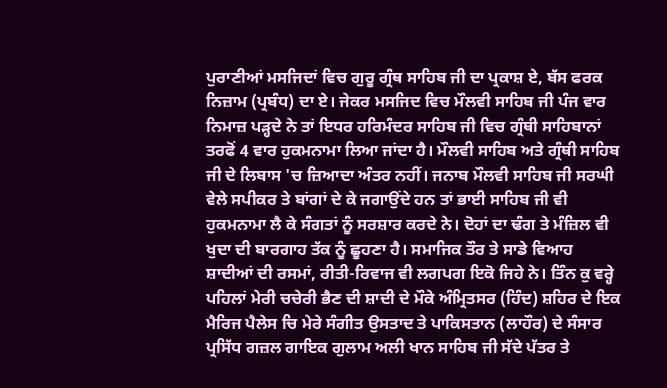ਪੁਰਾਣੀਆਂ ਮਸਜਿਦਾਂ ਵਿਚ ਗੁਰੂ ਗ੍ਰੰਥ ਸਾਹਿਬ ਜੀ ਦਾ ਪ੍ਰਕਾਸ਼ ਏ, ਬੱਸ ਫਰਕ ਨਿਜ਼ਾਮ (ਪ੍ਰਬੰਧ) ਦਾ ਏ। ਜੇਕਰ ਮਸਜਿਦ ਵਿਚ ਮੌਲਵੀ ਸਾਹਿਬ ਜੀ ਪੰਜ ਵਾਰ ਨਿਮਾਜ਼ ਪੜ੍ਹਦੇ ਨੇ ਤਾਂ ਇਧਰ ਹਰਿਮੰਦਰ ਸਾਹਿਬ ਜੀ ਵਿਚ ਗ੍ਰੰਥੀ ਸਾਹਿਬਾਨਾਂ ਤਰਫੋਂ 4 ਵਾਰ ਹੁਕਮਨਾਮਾ ਲਿਆ ਜਾਂਦਾ ਹੈ। ਮੌਲਵੀ ਸਾਹਿਬ ਅਤੇ ਗ੍ਰੰਥੀ ਸਾਹਿਬ ਜੀ ਦੇ ਲਿਬਾਸ 'ਚ ਜ਼ਿਆਦਾ ਅੰਤਰ ਨਹੀਂ। ਜਨਾਬ ਮੌਲਵੀ ਸਾਹਿਬ ਜੀ ਸਰਘੀ ਵੇਲੇ ਸਪੀਕਰ ਤੇ ਬਾਂਗਾਂ ਦੇ ਕੇ ਜਗਾਉਂਦੇ ਹਨ ਤਾਂ ਭਾਈ ਸਾਹਿਬ ਜੀ ਵੀ ਹੁਕਮਨਾਮਾ ਲੈ ਕੇ ਸੰਗਤਾਂ ਨੂੰ ਸਰਸ਼ਾਰ ਕਰਦੇ ਨੇ। ਦੋਹਾਂ ਦਾ ਢੰਗ ਤੇ ਮੰਜ਼ਿਲ ਵੀ ਖੁਦਾ ਦੀ ਬਾਰਗਾਹ ਤੱਕ ਨੂੰ ਛੂਹਣਾ ਹੈ। ਸਮਾਜਿਕ ਤੌਰ ਤੇ ਸਾਡੇ ਵਿਆਹ ਸ਼ਾਦੀਆਂ ਦੀ ਰਸਮਾਂ, ਰੀਤੀ-ਰਿਵਾਜ ਵੀ ਲਗਪਗ ਇਕੋ ਜਿਹੇ ਨੇ। ਤਿੰਨ ਕੁ ਵਰ੍ਹੇ ਪਹਿਲਾਂ ਮੇਰੀ ਚਚੇਰੀ ਭੈਣ ਦੀ ਸ਼ਾਦੀ ਦੇ ਮੌਕੇ ਅੰਮ੍ਰਿਤਸਰ (ਹਿੰਦ) ਸ਼ਹਿਰ ਦੇ ਇਕ ਮੈਰਿਜ ਪੈਲੇਸ ਚਿ ਮੇਰੇ ਸੰਗੀਤ ਉਸਤਾਦ ਤੇ ਪਾਕਿਸਤਾਨ (ਲਾਹੌਰ) ਦੇ ਸੰਸਾਰ ਪ੍ਰਸਿੱਧ ਗਜ਼ਲ ਗਾਇਕ ਗੁਲਾਮ ਅਲੀ ਖਾਨ ਸਾਹਿਬ ਜੀ ਸੱਦੇ ਪੱਤਰ ਤੇ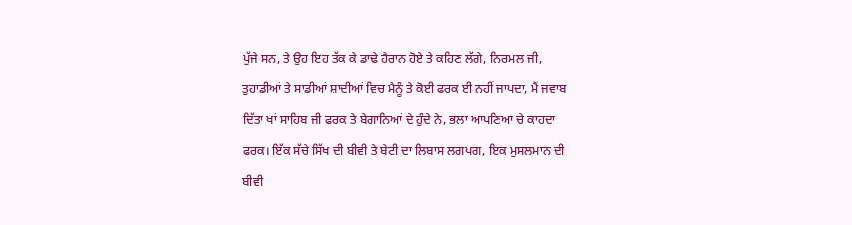ਪੁੱਜੇ ਸਨ, ਤੇ ਉਹ ਇਹ ਤੱਕ ਕੇ ਡਾਢੇ ਹੈਰਾਨ ਹੋਏ ਤੇ ਕਹਿਣ ਲੱਗੇ, ਨਿਰਮਲ ਜੀ, ਤੁਹਾਡੀਆਂ ਤੇ ਸਾਡੀਆਂ ਸ਼ਾਦੀਆਂ ਵਿਚ ਮੈਨੂੰ ਤੇ ਕੋਈ ਫਰਕ ਈ ਨਹੀਂ ਜਾਪਦਾ, ਮੈਂ ਜਵਾਬ ਦਿੱਤਾ ਖਾਂ ਸਾਹਿਬ ਜੀ ਫਰਕ ਤੇ ਬੇਗਾਨਿਆਂ ਦੇ ਹੁੰਦੇ ਨੇ, ਭਲਾ ਆਪਣਿਆ ਚੇ ਕਾਹਦਾ ਫਰਕ। ਇੱਕ ਸੱਚੇ ਸਿੱਖ ਦੀ ਬੀਵੀ ਤੇ ਬੇਟੀ ਦਾ ਲਿਬਾਸ ਲਗਪਗ, ਇਕ ਮੁਸਲਮਾਨ ਦੀ ਬੀਵੀ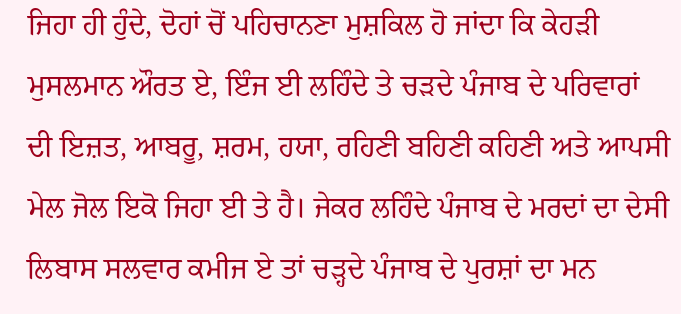ਜਿਹਾ ਹੀ ਹੁੰਦੇ, ਦੋਹਾਂ ਚੋਂ ਪਹਿਚਾਨਣਾ ਮੁਸ਼ਕਿਲ ਹੋ ਜਾਂਦਾ ਕਿ ਕੇਹੜੀ ਮੁਸਲਮਾਨ ਔਰਤ ਏ, ਇੰਜ ਈ ਲਹਿੰਦੇ ਤੇ ਚੜਦੇ ਪੰਜਾਬ ਦੇ ਪਰਿਵਾਰਾਂ ਦੀ ਇਜ਼ਤ, ਆਬਰੂ, ਸ਼ਰਮ, ਹਯਾ, ਰਹਿਣੀ ਬਹਿਣੀ ਕਹਿਣੀ ਅਤੇ ਆਪਸੀ ਮੇਲ ਜੋਲ ਇਕੋ ਜਿਹਾ ਈ ਤੇ ਹੈ। ਜੇਕਰ ਲਹਿੰਦੇ ਪੰਜਾਬ ਦੇ ਮਰਦਾਂ ਦਾ ਦੇਸੀ ਲਿਬਾਸ ਸਲਵਾਰ ਕਮੀਜ ਏ ਤਾਂ ਚੜ੍ਹਦੇ ਪੰਜਾਬ ਦੇ ਪੁਰਸ਼ਾਂ ਦਾ ਮਨ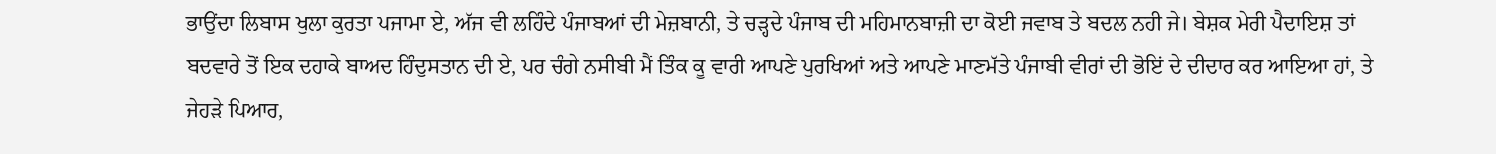ਭਾਉਂਦਾ ਲਿਬਾਸ ਖੁਲਾ ਕੁਰਤਾ ਪਜਾਮਾ ਏ, ਅੱਜ ਵੀ ਲਹਿੰਦੇ ਪੰਜਾਬਆਂ ਦੀ ਮੇਜ਼ਬਾਨੀ, ਤੇ ਚੜ੍ਹਦੇ ਪੰਜਾਬ ਦੀ ਮਹਿਮਾਨਬਾਜ਼ੀ ਦਾ ਕੋਈ ਜਵਾਬ ਤੇ ਬਦਲ ਨਹੀ ਜੇ। ਬੇਸ਼ਕ ਮੇਰੀ ਪੈਦਾਇਸ਼ ਤਾਂ ਬਦਵਾਰੇ ਤੋਂ ਇਕ ਦਹਾਕੇ ਬਾਅਦ ਹਿੰਦੁਸਤਾਨ ਦੀ ਏ, ਪਰ ਚੰਗੇ ਨਸੀਬੀ ਮੈਂ ਤਿੰਕ ਕੂ ਵਾਰੀ ਆਪਣੇ ਪੁਰਖਿਆਂ ਅਤੇ ਆਪਣੇ ਮਾਣਮੱਤੇ ਪੰਜਾਬੀ ਵੀਰਾਂ ਦੀ ਭੋਇਂ ਦੇ ਦੀਦਾਰ ਕਰ ਆਇਆ ਹਾਂ, ਤੇ ਜੇਹੜੇ ਪਿਆਰ,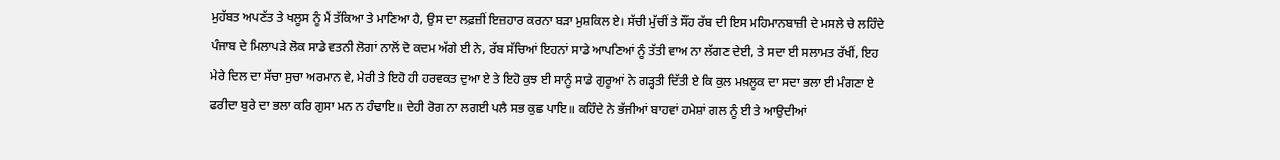ਮੁਹੱਬਤ ਅਪਣੱਤ ਤੇ ਖਲੂਸ ਨੂੰ ਮੈਂ ਤੱਕਿਆ ਤੇ ਮਾਣਿਆ ਹੈ, ਉਸ ਦਾ ਲਫ਼ਜ਼ੀਂ ਇਜ਼ਹਾਰ ਕਰਨਾ ਬੜਾ ਮੁਸ਼ਕਿਲ ਏ। ਸੱਚੀ ਮੁੱਚੀਂ ਤੇ ਸੌਂਹ ਰੱਬ ਦੀ ਇਸ ਮਹਿਮਾਨਬਾਜ਼ੀ ਦੇ ਮਸਲੇ ਚੇ ਲਹਿੰਦੇ ਪੰਜਾਬ ਦੇ ਮਿਲਾਪੜੇ ਲੋਕ ਸਾਡੇ ਵਤਨੀ ਲੋਗਾਂ ਨਾਲੋਂ ਦੋ ਕਦਮ ਅੱਗੇ ਈ ਨੇ, ਰੱਬ ਸੱਚਿਆਂ ਇਹਨਾਂ ਸਾਡੇ ਆਪਣਿਆਂ ਨੂੰ ਤੱਤੀ ਵਾਅ ਨਾ ਲੱਗਣ ਦੇਈ, ਤੇ ਸਦਾ ਈ ਸਲਾਮਤ ਰੱਖੀਂ, ਇਹ ਮੇਰੇ ਦਿਲ ਦਾ ਸੱਚਾ ਸੁਚਾ ਅਰਮਾਨ ਵੇ, ਮੇਰੀ ਤੇ ਇਹੋ ਹੀ ਹਰਵਕਤ ਦੁਆ ਏ ਤੇ ਇਹੋ ਕੁਝ ਈ ਸਾਨੂੰ ਸਾਡੇ ਗੁਰੂਆਂ ਨੇ ਗੜ੍ਹਤੀ ਦਿੱਤੀ ਏ ਕਿ ਕੁਲ ਮਖ਼ਲੂਕ ਦਾ ਸਦਾ ਭਲਾ ਈ ਮੰਗਣਾ ਏ ਫਰੀਦਾ ਬੁਰੇ ਦਾ ਭਲਾ ਕਰਿ ਗੁਸਾ ਮਨ ਨ ਹੰਢਾਇ॥ ਦੇਹੀ ਰੋਗ ਨਾ ਲਗਈ ਪਲੈ ਸਭ ਕੁਛ ਪਾਇ॥ ਕਹਿੰਦੇ ਨੇ ਭੱਜੀਆਂ ਬਾਹਵਾਂ ਹਮੇਸ਼ਾਂ ਗਲ ਨੂੰ ਈ ਤੇ ਆਉਦੀਆਂ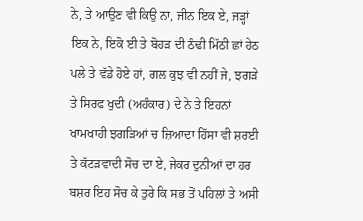ਨੇ, ਤੇ ਆਉਣ ਵੀ ਕਿਉ ਨਾ, ਜੀਨ ਇਕ ਏ, ਜੜ੍ਹਾਂ ਇਕ ਨੇ, ਇਕੋ ਈ ਤੇ ਬੋਹੜ ਦੀ ਠੰਢੀ ਮਿੱਠੀ ਛਾਂ ਹੇਠ ਪਲੇ ਤੇ ਵੱਡੇ ਹੋਏ ਹਾਂ, ਗਲ ਕੁਝ ਵੀ ਨਹੀਂ ਜੇ, ਝਗੜੇ ਤੇ ਸਿਰਫ ਖੁਦੀ (ਅਹੰਕਾਰ) ਦੇ ਨੇ ਤੇ ਇਹਨਾਂ ਖਾਮਖਾਹੀ ਝਗੜਿਆਂ ਚ ਜ਼ਿਆਦਾ ਹਿੱਸਾ ਵੀ ਸ਼ਰਈ ਤੇ ਕੱਟੜਵਾਦੀ ਸੋਚ ਦਾ ਏ, ਜੇਕਰ ਦੁਨੀਆਂ ਦਾ ਹਰ ਬਸ਼ਰ ਇਹ ਸੋਚ ਕੇ ਤੁਰੇ ਕਿ ਸਭ ਤੋਂ ਪਹਿਲਾਂ ਤੇ ਅਸੀ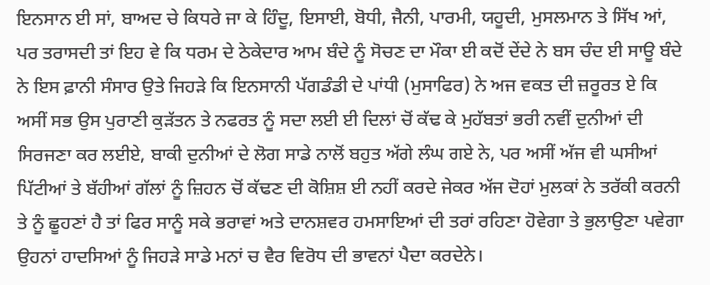ਇਨਸਾਨ ਈ ਸਾਂ, ਬਾਅਦ ਚੇ ਕਿਧਰੇ ਜਾ ਕੇ ਹਿੰਦੂ, ਇਸਾਈ, ਬੋਧੀ, ਜੈਨੀ, ਪਾਰਮੀ, ਯਹੂਦੀ, ਮੁਸਲਮਾਨ ਤੇ ਸਿੱਖ ਆਂ, ਪਰ ਤਰਾਸਦੀ ਤਾਂ ਇਹ ਵੇ ਕਿ ਧਰਮ ਦੇ ਠੇਕੇਦਾਰ ਆਮ ਬੰਦੇ ਨੂੰ ਸੋਚਣ ਦਾ ਮੌਕਾ ਈ ਕਦੋਂ ਦੇਂਦੇ ਨੇ ਬਸ ਚੰਦ ਈ ਸਾਊ ਬੰਦੇ ਨੇ ਇਸ ਫ਼ਾਨੀ ਸੰਸਾਰ ਉਤੇ ਜਿਹੜੇ ਕਿ ਇਨਸਾਨੀ ਪੱਗਡੰਡੀ ਦੇ ਪਾਂਧੀ (ਮੁਸਾਫਿਰ) ਨੇ ਅਜ ਵਕਤ ਦੀ ਜ਼ਰੂਰਤ ਏ ਕਿ ਅਸੀਂ ਸਭ ਉਸ ਪੁਰਾਣੀ ਕੁੜੱਤਨ ਤੇ ਨਫਰਤ ਨੂੰ ਸਦਾ ਲਈ ਈ ਦਿਲਾਂ ਚੋਂ ਕੱਢ ਕੇ ਮੁਹੱਬਤਾਂ ਭਰੀ ਨਵੀਂ ਦੁਨੀਆਂ ਦੀ ਸਿਰਜਣਾ ਕਰ ਲਈਏ, ਬਾਕੀ ਦੁਨੀਆਂ ਦੇ ਲੋਗ ਸਾਡੇ ਨਾਲੋਂ ਬਹੁਤ ਅੱਗੇ ਲੰਘ ਗਏ ਨੇ, ਪਰ ਅਸੀਂ ਅੱਜ ਵੀ ਘਸੀਆਂ ਪਿੱਟੀਆਂ ਤੇ ਬੱਹੀਆਂ ਗੱਲਾਂ ਨੂੰ ਜ਼ਿਹਨ ਚੋਂ ਕੱਢਣ ਦੀ ਕੋਸ਼ਿਸ਼ ਈ ਨਹੀਂ ਕਰਦੇ ਜੇਕਰ ਅੱਜ ਦੋਹਾਂ ਮੁਲਕਾਂ ਨੇ ਤਰੱਕੀ ਕਰਨੀ ਤੇ ਨੂੰ ਛੂਹਣਾਂ ਹੈ ਤਾਂ ਫਿਰ ਸਾਨੂੰ ਸਕੇ ਭਰਾਵਾਂ ਅਤੇ ਦਾਨਸ਼ਵਰ ਹਮਸਾਇਆਂ ਦੀ ਤਰਾਂ ਰਹਿਣਾ ਹੋਵੇਗਾ ਤੇ ਭੁਲਾਉਣਾ ਪਵੇਗਾ ਉਹਨਾਂ ਹਾਦਸਿਆਂ ਨੂੰ ਜਿਹੜੇ ਸਾਡੇ ਮਨਾਂ ਚ ਵੈਰ ਵਿਰੋਧ ਦੀ ਭਾਵਨਾਂ ਪੈਦਾ ਕਰਦੇਨੇ।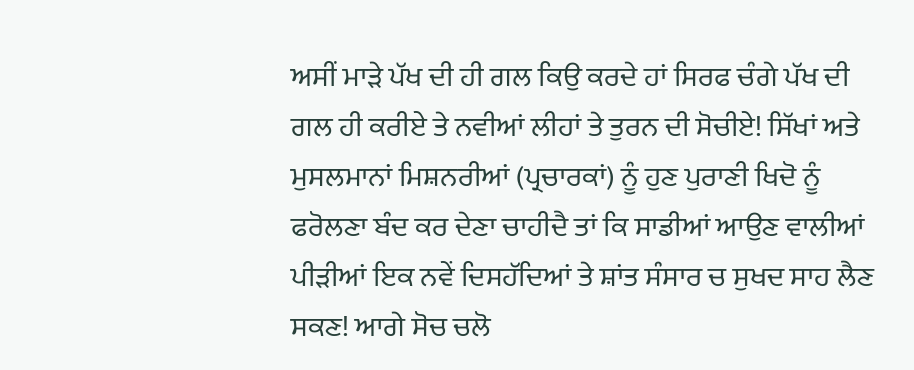ਅਸੀਂ ਮਾੜੇ ਪੱਖ ਦੀ ਹੀ ਗਲ ਕਿਉ ਕਰਦੇ ਹਾਂ ਸਿਰਫ ਚੰਗੇ ਪੱਖ ਦੀ ਗਲ ਹੀ ਕਰੀਏ ਤੇ ਨਵੀਆਂ ਲੀਹਾਂ ਤੇ ਤੁਰਨ ਦੀ ਸੋਚੀਏ! ਸਿੱਖਾਂ ਅਤੇ ਮੁਸਲਮਾਨਾਂ ਮਿਸ਼ਨਰੀਆਂ (ਪ੍ਰਚਾਰਕਾਂ) ਨੂੰ ਹੁਣ ਪੁਰਾਣੀ ਖਿਦੋ ਨੂੰ ਫਰੋਲਣਾ ਬੰਦ ਕਰ ਦੇਣਾ ਚਾਹੀਦੈ ਤਾਂ ਕਿ ਸਾਡੀਆਂ ਆਉਣ ਵਾਲੀਆਂ ਪੀੜੀਆਂ ਇਕ ਨਵੇਂ ਦਿਸਹੱਦਿਆਂ ਤੇ ਸ਼ਾਂਤ ਸੰਸਾਰ ਚ ਸੁਖਦ ਸਾਹ ਲੈਣ ਸਕਣ! ਆਗੇ ਸੋਚ ਚਲੋ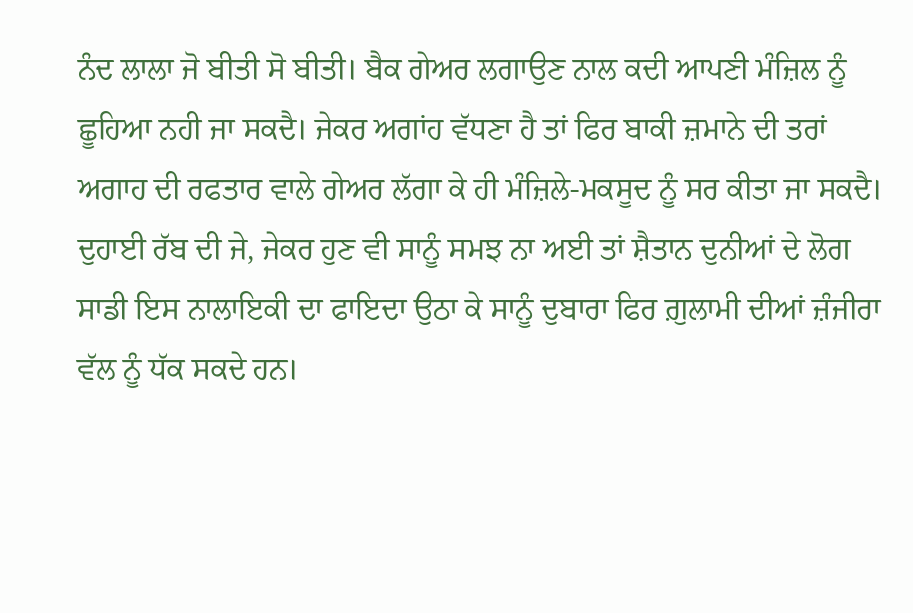ਨੰਦ ਲਾਲਾ ਜੋ ਬੀਤੀ ਸੋ ਬੀਤੀ। ਬੈਕ ਗੇਅਰ ਲਗਾਉਣ ਨਾਲ ਕਦੀ ਆਪਣੀ ਮੰਜ਼ਿਲ ਨੂੰ ਛੂਹਿਆ ਨਹੀ ਜਾ ਸਕਦੈ। ਜੇਕਰ ਅਗਾਂਹ ਵੱਧਣਾ ਹੈ ਤਾਂ ਫਿਰ ਬਾਕੀ ਜ਼ਮਾਨੇ ਦੀ ਤਰਾਂ ਅਗਾਹ ਦੀ ਰਫਤਾਰ ਵਾਲੇ ਗੇਅਰ ਲੱਗਾ ਕੇ ਹੀ ਮੰਜ਼ਿਲੇ-ਮਕਸੂਦ ਨੂੰ ਸਰ ਕੀਤਾ ਜਾ ਸਕਦੈ। ਦੁਹਾਈ ਰੱਬ ਦੀ ਜੇ, ਜੇਕਰ ਹੁਣ ਵੀ ਸਾਨੂੰ ਸਮਝ ਨਾ ਅਈ ਤਾਂ ਸ਼ੈਤਾਨ ਦੁਨੀਆਂ ਦੇ ਲੋਗ ਸਾਡੀ ਇਸ ਨਾਲਾਇਕੀ ਦਾ ਫਾਇਦਾ ਉਠਾ ਕੇ ਸਾਨੂੰ ਦੁਬਾਰਾ ਫਿਰ ਗ਼ੁਲਾਮੀ ਦੀਆਂ ਜ਼ੰਜੀਰਾ ਵੱਲ ਨੂੰ ਧੱਕ ਸਕਦੇ ਹਨ।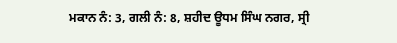ਮਕਾਨ ਨੰ: 3, ਗਲੀ ਨੰ: 8, ਸ਼ਹੀਦ ਊਧਮ ਸਿੰਘ ਨਗਰ, ਸ੍ਰੀ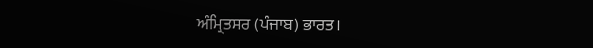ਅੰਮ੍ਰਿਤਸਰ (ਪੰਜਾਬ) ਭਾਰਤ।